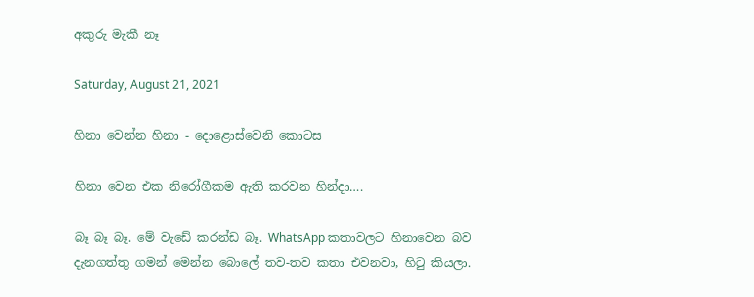අකුරු මැකී නෑ

Saturday, August 21, 2021

හිනා වෙන්න හිනා - දොළොස්වෙනි කොටස

හිනා වෙන එක නිරෝගීකම ඇති කරවන හින්දා….

බෑ බෑ බෑ. මේ වැඩේ කරන්ඩ බෑ. WhatsApp කතාවලට හිනාවෙන බව දැනගත්තු ගමන් මෙන්න බොලේ තව-තව කතා එවනවා, හිටු කියලා.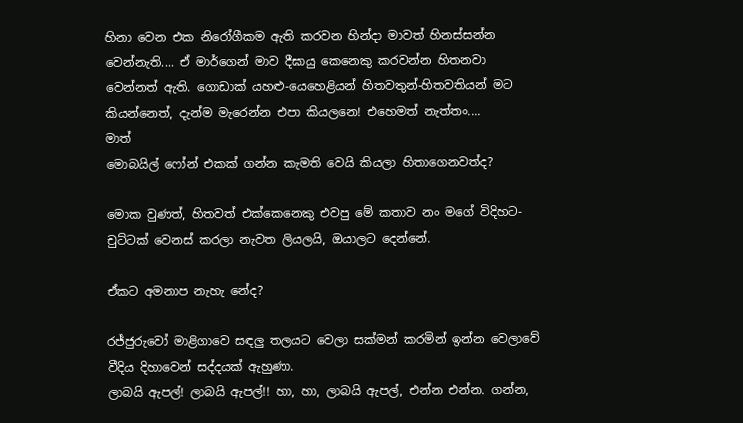හිනා වෙන එක නිරෝගීකම ඇති කරවන හින්දා මාවත් හිනස්සන්න වෙන්නැති.... ඒ මාර්ගෙන් මාව දීඝායු කෙනෙකු කරවන්න හිතනවා වෙන්නත් ඇති. ගොඩාක් යහළු-යෙහෙළියන් හිතවතුන්-හිතවතියන් මට කියන්නෙත්, දැන්ම මැරෙන්න එපා කියලනෙ! එහෙමත් නැත්තං....
මාත්
මොබයිල් ෆෝන් එකක් ගන්න කැමති වෙයි කියලා හිතාගෙනවත්ද?

මොක වුණත්, හිතවත් එක්කෙනෙකු එවපු මේ කතාව නං මගේ විදිහට- චුට්ටක් වෙනස් කරලා නැවත ලියලයි, ඔයාලට දෙන්නේ.

ඒකට අමනාප නැහැ නේද?

රජ්ජුරුවෝ මාළිගාවෙ සඳලු තලයට වෙලා සක්මන් කරමින් ඉන්න වෙලාවේ වීදිය දිහාවෙන් සද්දයක් ඇහුණා.
ලාබයි ඇපල්! ලාබයි ඇපල්!! හා, හා, ලාබයි ඇපල්, එන්න එන්න. ගන්න,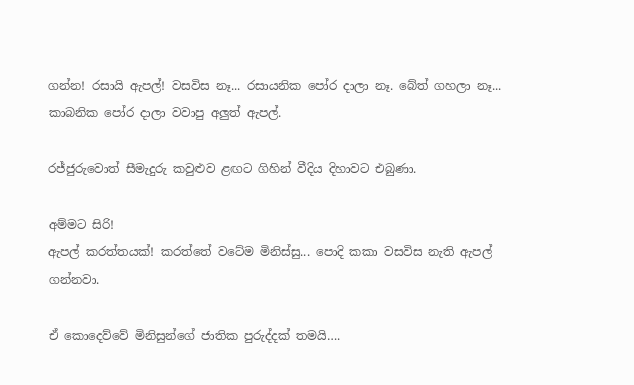ගන්න! රසායි ඇපල්! වසවිස නෑ... රසායනික පෝර දාලා නෑ. බේත් ගහලා නෑ... කාබනික පෝර දාලා වවාපු අලුත් ඇපල්.

රජ්ජුරුවොත් සීමැදුරු කවුළුව ළඟට ගිහින් වීදිය දිහාවට එබුණා.

අම්මට සිරි!
ඇපල් කරත්තයක්! කරත්තේ වටේම මිනිස්සු... පොදි කකා වසවිස නැති ඇපල් ගන්නවා.

ඒ කොදෙව්වේ මිනිසුන්ගේ ජාතික පුරුද්දක් තමයි….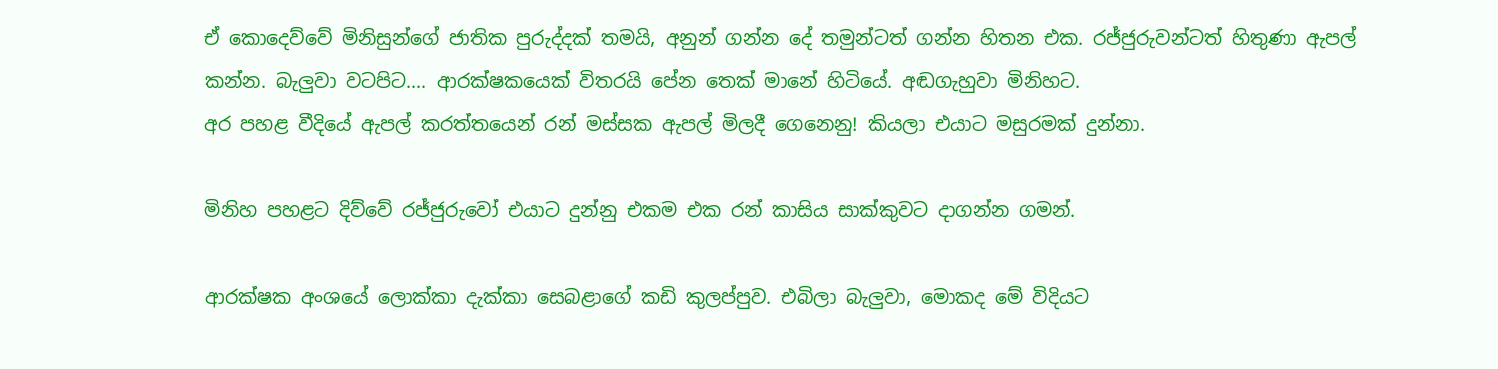ඒ කොදෙව්වේ මිනිසුන්ගේ ජාතික පුරුද්දක් තමයි, අනුන් ගන්න දේ තමුන්ටත් ගන්න හිතන එක. රජ්ජුරුවන්ටත් හිතුණා ඇපල් කන්න. බැලුවා වටපිට.... ආරක්ෂකයෙක් විතරයි පේන තෙක් මානේ හිටියේ. අඬගැහුවා මිනිහට.
අර පහළ වීදියේ ඇපල් කරත්තයෙන් රන් මස්සක ඇපල් මිලදී ගෙනෙනු! කියලා එයාට මසුරමක් දුන්නා.

මිනිහ පහළට දිව්වේ රජ්ජුරුවෝ එයාට දුන්නු එකම එක රන් කාසිය සාක්කුවට දාගන්න ගමන්.

ආරක්ෂක අංශයේ ලොක්කා දැක්කා සෙබළාගේ කඩි කුලප්පුව. එබිලා බැලුවා, මොකද මේ විදියට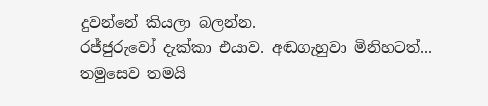දුවන්නේ කියලා බලන්න.
රජ්ජුරුවෝ දැක්කා එයාව. අඬගැහුවා මිනිහටත්...
තමුසෙව තමයි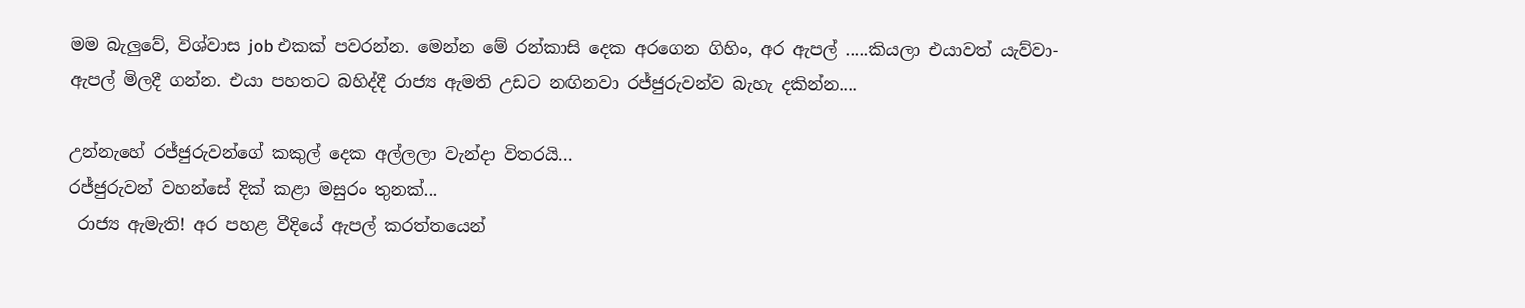මම බැලුවේ, විශ්වාස job එකක් පවරන්න. මෙන්න මේ රන්කාසි දෙක අරගෙන ගිහිං, අර ඇපල් .....කියලා එයාවත් යැව්වා- ඇපල් මිලදී ගන්න. එයා පහතට බහිද්දී රාජ්‍ය ඇමති උඩට නඟිනවා රජ්ජුරුවන්ව බැහැ දකින්න....

උන්නැහේ රජ්ජුරුවන්ගේ කකුල් දෙක අල්ලලා වැන්දා විතරයි...
රජ්ජුරුවන් වහන්සේ දික් කළා මසුරං තුනක්...
 රාජ්‍ය ඇමැති! අර පහළ වීදියේ ඇපල් කරත්තයෙන්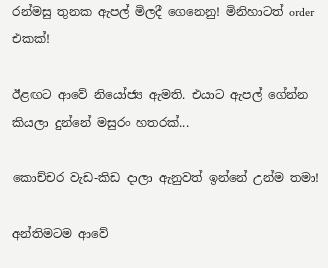රන්මසු තුනක ඇපල් මිලදී ගෙනෙනු! මිනිහාටත් order එකක්!

ඊළඟට ආවේ නියෝජ්‍ය ඇමති. එයාට ඇපල් ගේන්න කියලා දුන්නේ මසුරං හතරක්...

කොච්චර වැඩ-කිඩ දාලා ඇනුවත් ඉන්නේ උන්ම තමා!

අන්තිමටම ආවේ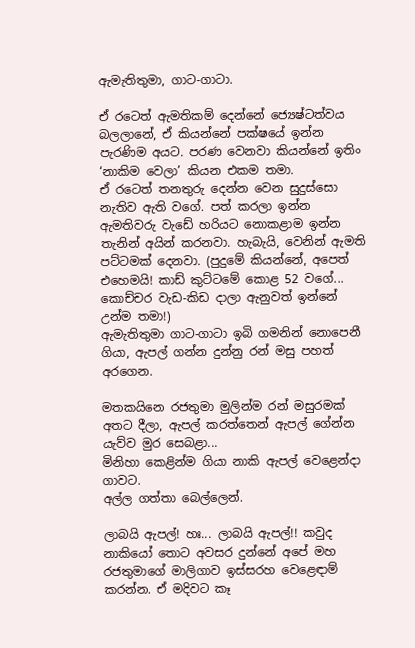ඇමැතිතුමා, ගාට-ගාටා.

ඒ රටෙත් ඇමතිකම් දෙන්නේ ජ්‍යෙෂ්ටත්වය බලලානේ, ඒ කියන්නේ පක්ෂයේ ඉන්න පැරණිම අයට. පරණ වෙනවා කියන්නේ ඉතිං ‘නාකිම වෙලා’ කියන එකම තමා.
ඒ රටෙත් තනතුරු දෙන්න වෙන සුදුස්සො නැතිව ඇති වගේ. පත් කරලා ඉන්න ඇමතිවරු වැඩේ හරියට නොකළාම ඉන්න තැනින් අයින් කරනවා. හැබැයි, වෙනින් ඇමති පට්ටමක් දෙනවා. (පුදුමේ කියන්නේ, අපෙත් එහෙමයි! කාඩ් කුට්ටමේ කොළ 52 වගේ... කොච්චර වැඩ-කිඩ දාලා ඇනුවත් ඉන්නේ උන්ම තමා!)
ඇමැතිතුමා ගාට-ගාටා ඉබි ගමනින් නොපෙනී ගියා, ඇපල් ගන්න දුන්නු රන් මසු පහත් අරගෙන.

මතකයිනෙ රජතුමා මුලින්ම රන් මසුරමක් අතට දීලා, ඇපල් කරත්තෙන් ඇපල් ගේන්න යැව්ව මුර සෙබළා...
මිනිහා කෙළින්ම ගියා නාකි ඇපල් වෙළෙන්දා ගාවට.
අල්ල ගත්තා බෙල්ලෙන්.

ලාබයි ඇපල්! හඃ... ලාබයි ඇපල්!! කවුද නාකියෝ තොට අවසර දුන්නේ අපේ මහ රජතුමාගේ මාලිගාව ඉස්සරහ වෙළෙඳාම් කරන්න. ඒ මදිවට කෑ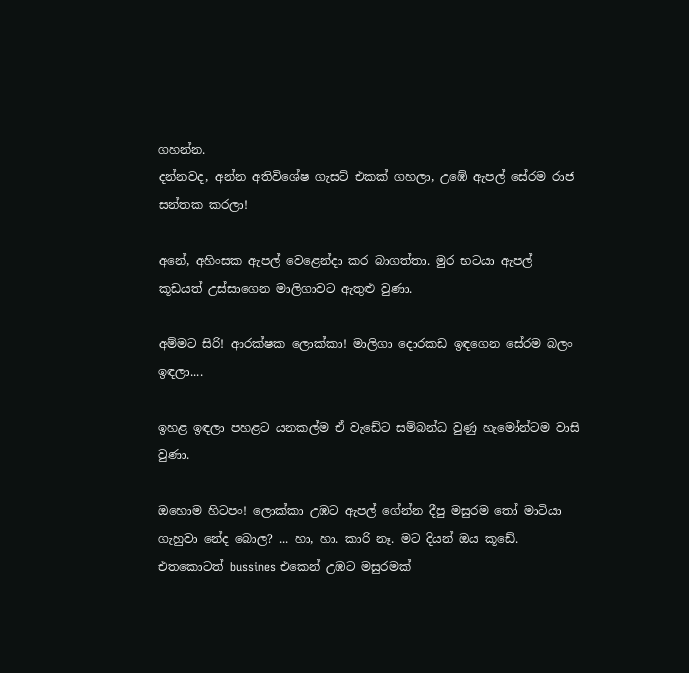ගහන්න.
දන්නවද, අන්න අතිවිශේෂ ගැසට් එකක් ගහලා, උඹේ ඇපල් සේරම රාජ සන්තක කරලා!

අනේ, අහිංසක ඇපල් වෙළෙන්දා කර බාගත්තා. මුර භටයා ඇපල් කූඩයත් උස්සාගෙන මාලිගාවට ඇතුළු වුණා.

අම්මට සිරි! ආරක්ෂක ලොක්කා! මාලිගා දොරකඩ ඉඳගෙන සේරම බලං ඉඳලා....

ඉහළ ඉඳලා පහළට යනකල්ම ඒ වැඩේට සම්බන්ධ වුණු හැමෝන්ටම වාසි වුණා.

ඔහොම හිටපං! ලොක්කා උඹට ඇපල් ගේන්න දීපු මසුරම තෝ මාටියා ගැහුවා නේද බොල? ... හා, හා. කාරි නෑ. මට දියන් ඔය කූඩේ. එතකොටත් bussines එකෙන් උඹට මසුරමක්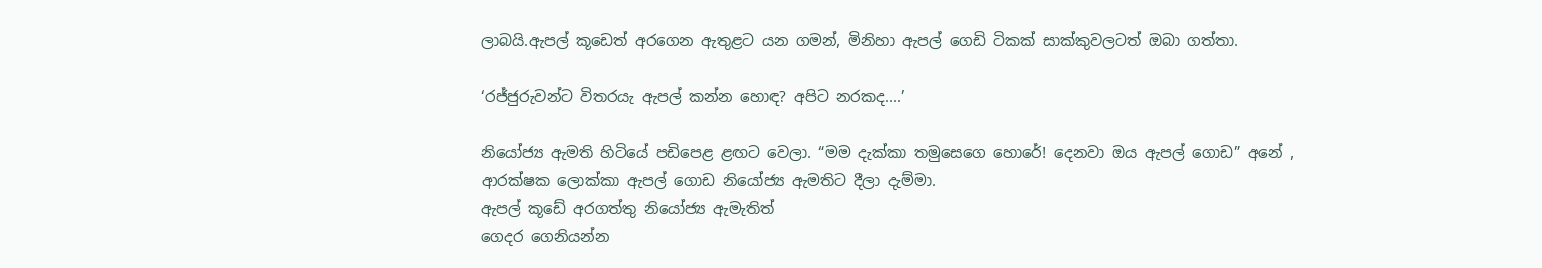ලාබයි.ඇපල් කූඩෙත් අරගෙන ඇතුළට යන ගමන්, මිනිහා ඇපල් ගෙඩි ටිකක් සාක්කුවලටත් ඔබා ගත්තා.

‘රජ්ජුරුවන්ට විතරයැ ඇපල් කන්න හොඳ? අපිට නරකද....’

නියෝජ්‍ය ඇමති හිටියේ පඩිපෙළ ළඟට වෙලා. “මම දැක්කා තමුසෙගෙ හොරේ! දෙනවා ඔය ඇපල් ගොඩ” අනේ , ආරක්ෂක ලොක්කා ඇපල් ගොඩ නියෝජ්‍ය ඇමතිට දීලා දැම්මා.
ඇපල් කූඩේ අරගත්තු නියෝජ්‍ය ඇමැතිත්
ගෙදර ගෙනියන්න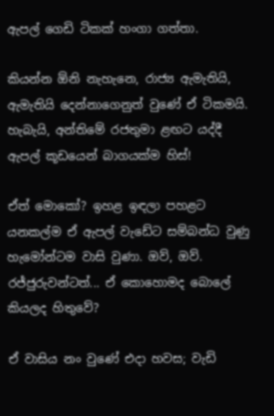ඇපල් ගෙඩි ටිකක් හංගා ගත්තා.

කියන්න ඕනි නැහැනෙ, රාජ්‍ය ඇමැතියි, ඇමැතියි දෙන්නාගෙනුත් වුණේ ඒ ටිකමයි. හැබැයි, අන්තිමේ රජතුමා ළඟට යද්දී ඇපල් කූඩයෙන් බාගයක්ම හිස්!

ඒත් මොකෝ? ඉහළ ඉඳලා පහළට යනකල්ම ඒ ඇපල් වැඩේට සම්බන්ධ වුණු හැමෝන්ටම වාසි වුණා. ඔව්, ඔව්. රජ්ජුරුවන්ටත්... ඒ කොහොමද බොලේ කියලද හිතුවේ?

ඒ වාසිය නං වුණේ එදා හවස; වැඩි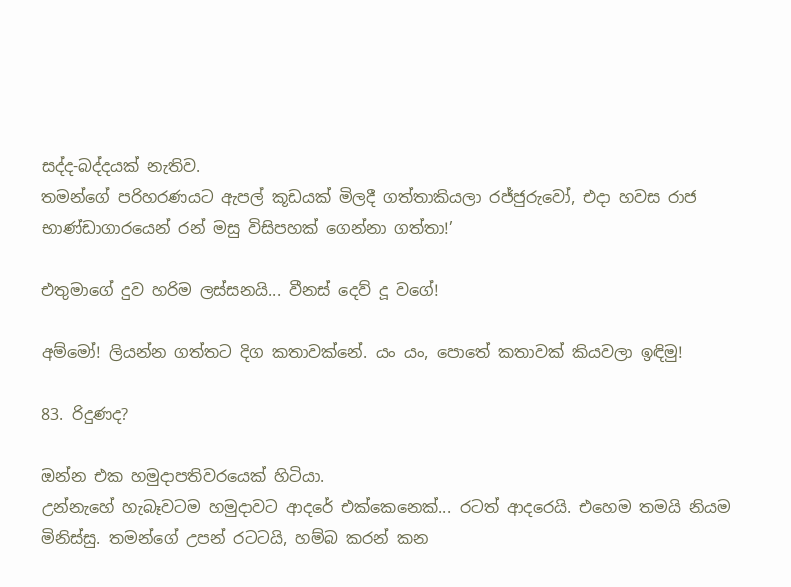සද්ද-බද්දයක් නැතිව.
තමන්ගේ පරිහරණයට ඇපල් කූඩයක් මිලදී ගත්තාකියලා රජ්ජුරුවෝ, එදා හවස රාජ භාණ්ඩාගාරයෙන් රන් මසු විසිපහක් ගෙන්නා ගත්තා!’

එතුමාගේ දුව හරිම ලස්සනයි... වීනස් දෙව් දූ වගේ!

අම්මෝ! ලියන්න ගත්තට දිග කතාවක්නේ. යං යං, පොතේ කතාවක් කියවලා ඉඳිමු!

83. රිදුණද?

ඔන්න එක හමුදාපතිවරයෙක් හිටියා.
උන්නැහේ හැබෑවටම හමුදාවට ආදරේ එක්කෙනෙක්... රටත් ආදරෙයි. එහෙම තමයි නියම මිනිස්සු. තමන්ගේ උපන් රටටයි, හම්බ කරන් කන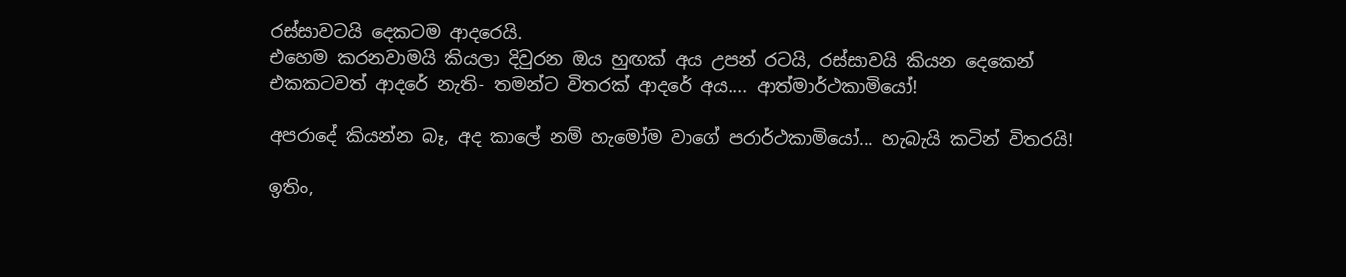රස්සාවටයි දෙකටම ආදරෙයි.
එහෙම කරනවාමයි කියලා දිවුරන ඔය හුඟක් අය උපන් රටයි, රස්සාවයි කියන දෙකෙන් එකකටවත් ආදරේ නැති- තමන්ට විතරක් ආදරේ අය.... ආත්මාර්ථකාමියෝ!

අපරාදේ කියන්න බෑ, අද කාලේ නම් හැමෝම වාගේ පරාර්ථකාමියෝ... හැබැයි කටින් විතරයි!

ඉතිං,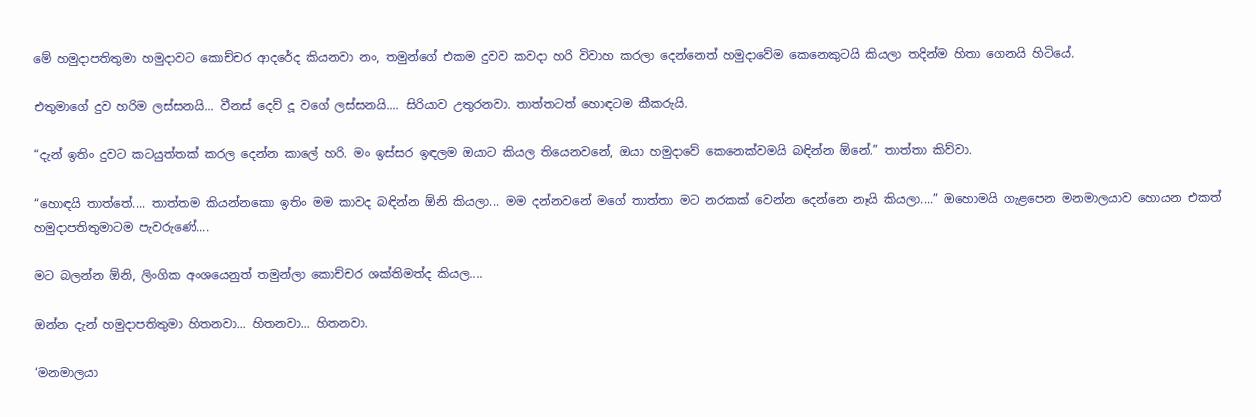මේ හමුදාපතිතුමා හමුදාවට කොච්චර ආදරේද කියනවා නං, තමුන්ගේ එකම දුවව කවදා හරි විවාහ කරලා දෙන්නෙත් හමුදාවේම කෙනෙකුටයි කියලා තදින්ම හිතා ගෙනයි හිටියේ.

එතුමාගේ දුව හරිම ලස්සනයි... වීනස් දෙව් දූ වගේ ලස්සනයි.... සිරියාව උතුරනවා. තාත්තටත් හොඳටම කීකරුයි.

“දැන් ඉතිං දුවට කටයුත්තක් කරල දෙන්න කාලේ හරි. මං ඉස්සර ඉඳලම ඔයාට කියල තියෙනවනේ, ඔයා හමුදාවේ කෙනෙක්වමයි බඳින්න ඕනේ.” තාත්තා කිව්වා.

“හොඳයි තාත්තේ.... තාත්තම කියන්නකො ඉතිං මම කාවද බඳින්න ඕනි කියලා... මම දන්නවනේ මගේ තාත්තා මට නරකක් වෙන්න දෙන්නෙ නෑයි කියලා....” ඔහොමයි ගැළපෙන මනමාලයාව හොයන එකත් හමුදාපතිතුමාටම පැවරුණේ....

මට බලන්න ඕනි, ලිංගික අංශයෙනුත් තමුන්ලා කොච්චර ශක්තිමත්ද කියල....

ඔන්න දැන් හමුදාපතිතුමා හිතනවා... හිතනවා... හිතනවා.

‘මනමාලයා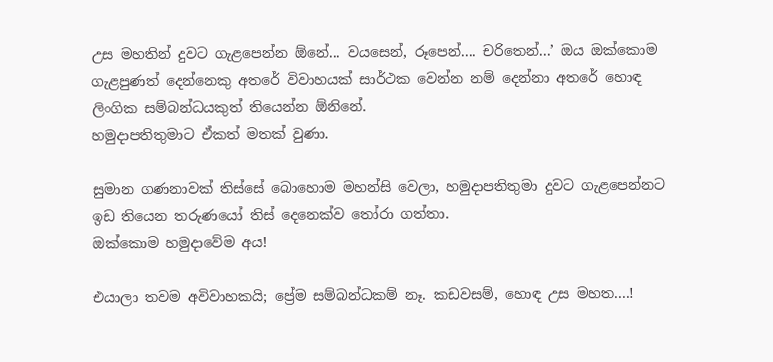උස මහතින් දුවට ගැළපෙන්න ඕනේ... වයසෙන්, රූපෙන්.... චරිතෙන්...’ ඔය ඔක්කොම ගැළපුණත් දෙන්නෙකු අතරේ විවාහයක් සාර්ථක වෙන්න නම් දෙන්නා අතරේ හොඳ ලිංගික සම්බන්ධයකුත් තියෙන්න ඕනිනේ.
හමුදාපතිතුමාට ඒකත් මතක් වුණා.

සුමාන ගණනාවක් තිස්සේ බොහොම මහන්සි වෙලා, හමුදාපතිතුමා දුවට ගැළපෙන්නට ඉඩ තියෙන තරුණයෝ තිස් දෙනෙක්ව තෝරා ගත්තා.
ඔක්කොම හමුදාවේම අය!

එයාලා තවම අවිවාහකයි; ප්‍රේම සම්බන්ධකම් නෑ. කඩවසම්, හොඳ උස මහත....!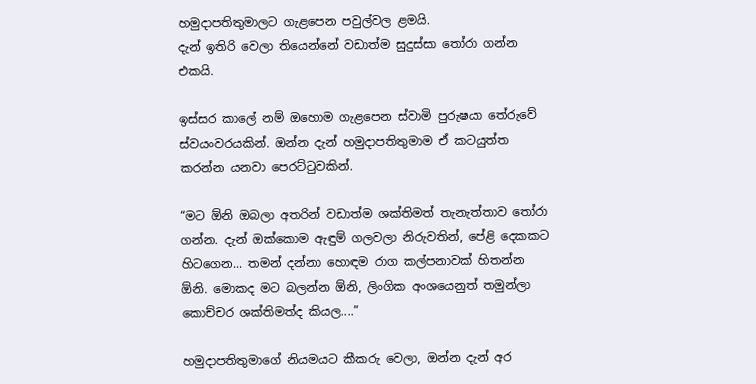හමුදාපතිතුමාලට ගැළපෙන පවුල්වල ළමයි.
දැන් ඉතිරි වෙලා තියෙන්නේ වඩාත්ම සුදුස්සා තෝරා ගන්න එකයි.

ඉස්සර කාලේ නම් ඔහොම ගැළපෙන ස්වාමි පුරුෂයා තේරුවේ ස්වයංවරයකින්. ඔන්න දැන් හමුදාපතිතුමාම ඒ කටයුත්ත කරන්න යනවා පෙරට්ටුවකින්.

“මට ඕනි ඔබලා අතරින් වඩාත්ම ශක්තිමත් තැනැත්තාව තෝරා ගන්න. දැන් ඔක්කොම ඇඳුම් ගලවලා නිරුවතින්, පේළි දෙකකට හිටගෙන... තමන් දන්නා හොඳම රාග කල්පනාවක් හිතන්න ඕනි. මොකද මට බලන්න ඕනි, ලිංගික අංශයෙනුත් තමුන්ලා කොච්චර ශක්තිමත්ද කියල....”

හමුදාපතිතුමාගේ නියමයට කීකරු වෙලා, ඔන්න දැන් අර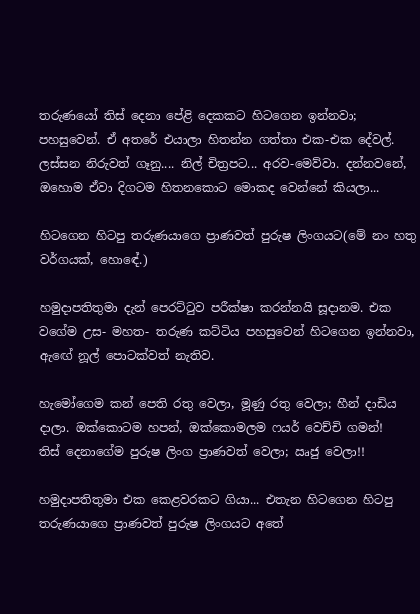තරුණයෝ තිස් දෙනා පේළි දෙකකට හිටගෙන ඉන්නවා; පහසුවෙන්. ඒ අතරේ එයාලා හිතන්න ගත්තා එක-එක දේවල්.
ලස්සන නිරුවත් ගෑනු.... නිල් චිත්‍රපට... අරව-මෙව්වා. දන්නවනේ, ඔහොම ඒවා දිගටම හිතනකොට මොකද වෙන්නේ කියලා...

හිටගෙන හිටපු තරුණයාගෙ ප්‍රාණවත් පුරුෂ ලිංගයට(මේ නං හතු වර්ගයක්, හොඳේ.)

හමුදාපතිතුමා දැන් පෙරට්ටුව පරීක්ෂා කරන්නයි සූදානම. එක වගේම උස- මහත- තරුණ කට්ටිය පහසුවෙන් හිටගෙන ඉන්නවා, ඇඟේ නූල් පොටක්වත් නැතිව.

හැමෝගෙම කන් පෙති රතු වෙලා, මූණු රතු වෙලා; හීන් දාඩිය දාලා. ඔක්කොටම හපන්, ඔක්කොමලම ෆයර් වෙච්චි ගමන්!
තිස් දෙනාගේම පුරුෂ ලිංග ප්‍රාණවත් වෙලා; ඍජු වෙලා!!

හමුදාපතිතුමා එක කෙළවරකට ගියා... එතැන හිටගෙන හිටපු තරුණයාගෙ ප්‍රාණවත් පුරුෂ ලිංගයට අතේ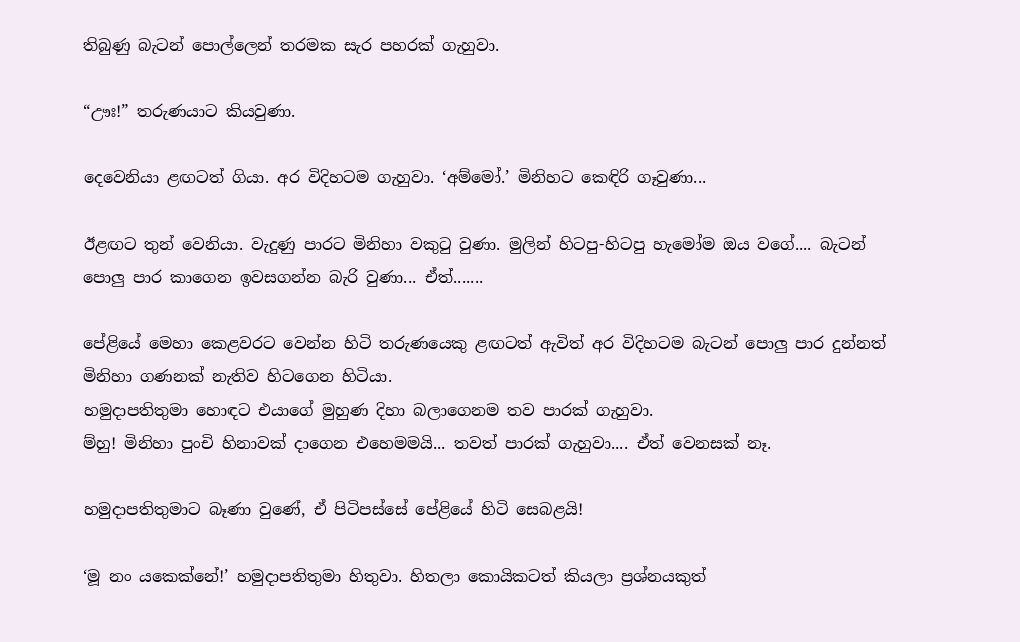තිබුණු බැටන් පොල්ලෙන් තරමක සැර පහරක් ගැහුවා.

“ඌඃ!” තරුණයාට කියවුණා.

දෙවෙනියා ළඟටත් ගියා. අර විදිහටම ගැහුවා. ‘අම්මෝ.’ මිනිහට කෙඳිරි ගෑවුණා...

ඊළඟට තුන් වෙනියා. වැදුණු පාරට මිනිහා වකුටු වුණා. මුලින් හිටපු-හිටපු හැමෝම ඔය වගේ.... බැටන් පොලු පාර කාගෙන ඉවසගන්න බැරි වුණා... ඒත්.......

පේළියේ මෙහා කෙළවරට වෙන්න හිටි තරුණයෙකු ළඟටත් ඇවිත් අර විදිහටම බැටන් පොලු පාර දුන්නත් මිනිහා ගණනක් නැතිව හිටගෙන හිටියා.
හමුදාපතිතුමා හොඳට එයාගේ මුහුණ දිහා බලාගෙනම තව පාරක් ගැහුවා.
ම්හු! මිනිහා පුංචි හිනාවක් දාගෙන එහෙමමයි... තවත් පාරක් ගැහුවා.... ඒත් වෙනසක් නෑ.

හමුදාපතිතුමාට බෑණා වුණේ, ඒ පිටිපස්සේ පේළියේ හිටි සෙබළයි!

‘මූ නං යකෙක්නේ!’ හමුදාපතිතුමා හිතුවා. හිතලා කොයිකටත් කියලා ප්‍රශ්නයකුත්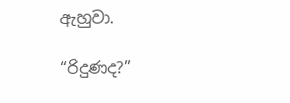ඇහුවා.

“රිදුණද?”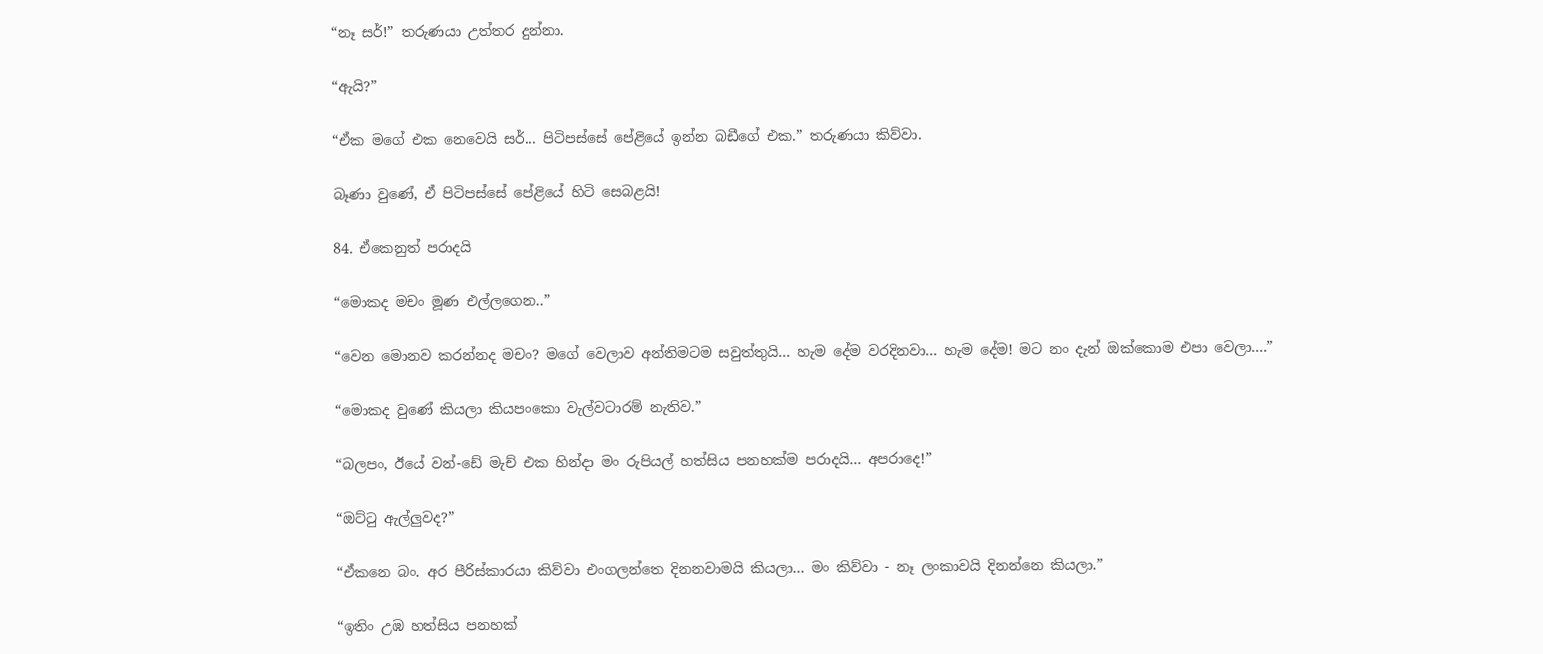“නෑ සර්!” තරුණයා උත්තර දුන්නා.

“ඇයි?”

“ඒක මගේ එක නෙවෙයි සර්... පිටිපස්සේ පේළියේ ඉන්න බඩීගේ එක.” තරුණයා කිව්වා.

බෑණා වුණේ, ඒ පිටිපස්සේ පේළියේ හිටි සෙබළයි!

84. ඒකෙනුත් පරාදයි

“මොකද මචං මූණ එල්ලගෙන..”

“වෙන මොනව කරන්නද මචං? මගේ වෙලාව අන්තිමටම සවුත්තුයි... හැම දේම වරදිනවා... හැම දේම! මට නං දැන් ඔක්කොම එපා වෙලා....”

“මොකද වුණේ කියලා කියපංකො වැල්වටාරම් නැතිව.”

“බලපං, ඊයේ වන්-ඩේ මැච් එක හින්දා මං රුපියල් හත්සිය පනහක්ම පරාදයි... අපරාදෙ!”

“ඔට්ටු ඇල්ලුවද?”

“ඒකනෙ බං. අර පීරිස්කාරයා කිව්වා එංගලන්තෙ දිනනවාමයි කියලා... මං කිව්වා - නෑ ලංකාවයි දිනන්නෙ කියලා.”

“ඉතිං උඹ හත්සිය පනහක්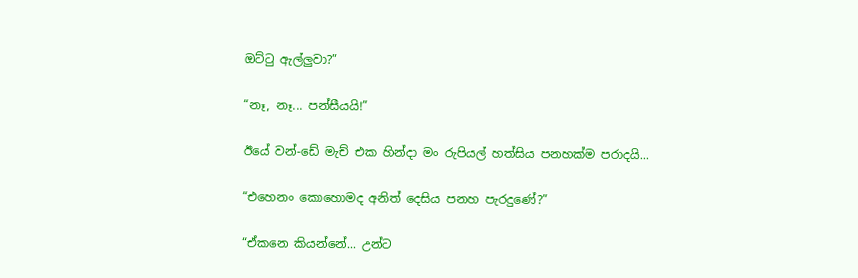ඔට්ටු ඇල්ලුවා?”

“නෑ, නෑ... පන්සීයයි!”

ඊයේ වන්-ඩේ මැච් එක හින්දා මං රුපියල් හත්සිය පනහක්ම පරාදයි...

“එහෙනං කොහොමද අනිත් දෙසිය පනහ පැරදුණේ?”

“ඒකනෙ කියන්නේ... උන්ට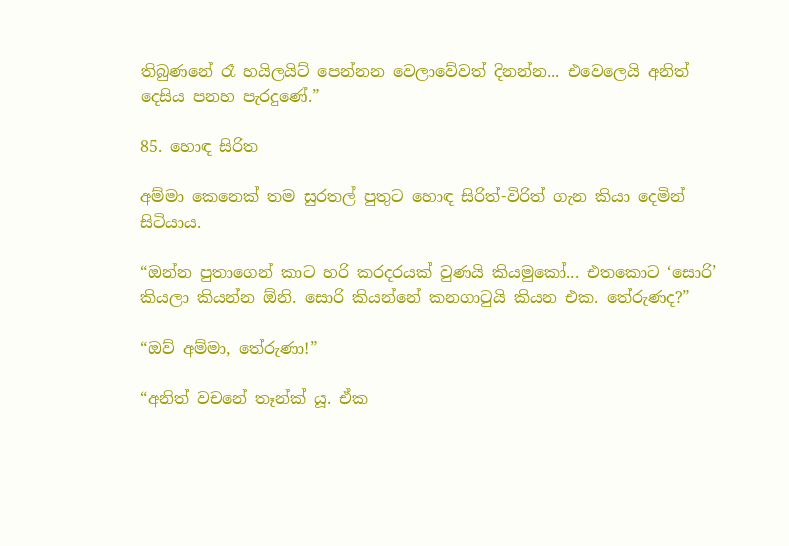තිබුණනේ රෑ හයිලයිට් පෙන්නන වෙලාවේවත් දිනන්න... එවෙලෙයි අනිත් දෙසිය පනහ පැරදුණේ.”

85. හොඳ සිරිත

අම්මා කෙනෙක් තම සුරතල් පුතුට හොඳ සිරිත්-විරිත් ගැන කියා දෙමින් සිටියාය.

“ඔන්න පුතාගෙන් කාට හරි කරදරයක් වුණයි කියමුකෝ... එතකොට ‘සොරි’ කියලා කියන්න ඕනි. සොරි කියන්නේ කනගාටුයි කියන එක. තේරුණද?”

“ඔව් අම්මා, තේරුණා!”

“අනිත් වචනේ තෑන්ක් යූ. ඒක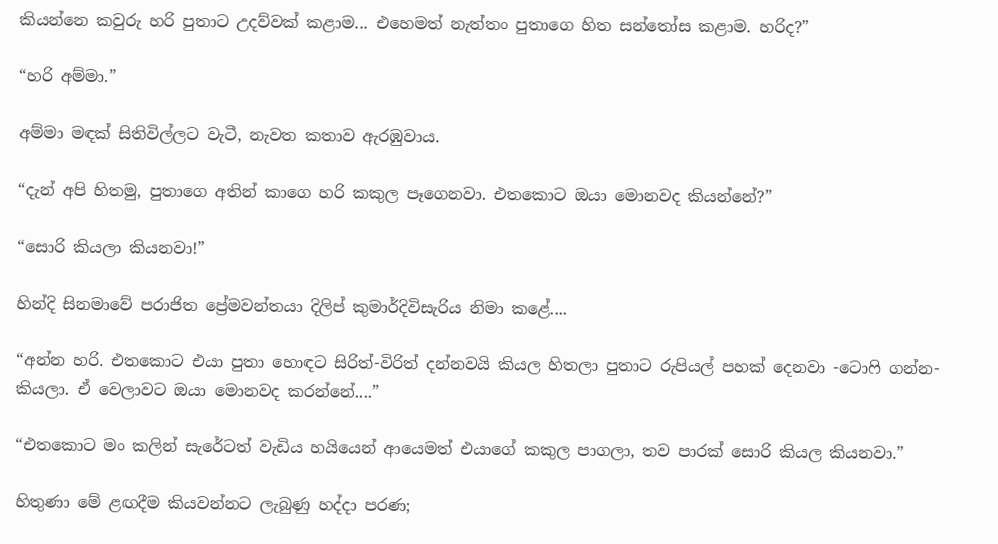කියන්නෙ කවුරු හරි පුතාට උදව්වක් කළාම... එහෙමත් නැත්තං පුතාගෙ හිත සන්තෝස කළාම. හරිද?”

“හරි අම්මා.”

අම්මා මඳක් සිතිවිල්ලට වැටී, නැවත කතාව ඇරඹුවාය.

“දැන් අපි හිතමු, පුතාගෙ අතින් කාගෙ හරි කකුල පෑගෙනවා. එතකොට ඔයා මොනවද කියන්නේ?”

“සොරි කියලා කියනවා!”

හින්දි සිනමාවේ පරාජිත ප්‍රේමවන්තයා දිලිප් කුමාර්දිවිසැරිය නිමා කළේ....

“අන්න හරි. එතකොට එයා පුතා හොඳට සිරිත්-විරිත් දන්නවයි කියල හිතලා පුතාට රුපියල් පහක් දෙනවා -ටොෆි ගන්න- කියලා. ඒ වෙලාවට ඔයා මොනවද කරන්නේ....”

“එතකොට මං කලින් සැරේටත් වැඩිය හයියෙන් ආයෙමත් එයාගේ කකුල පාගලා, තව පාරක් සොරි කියල කියනවා.”

හිතුණා මේ ළඟදීම කියවන්නට ලැබුණු හද්දා පරණ;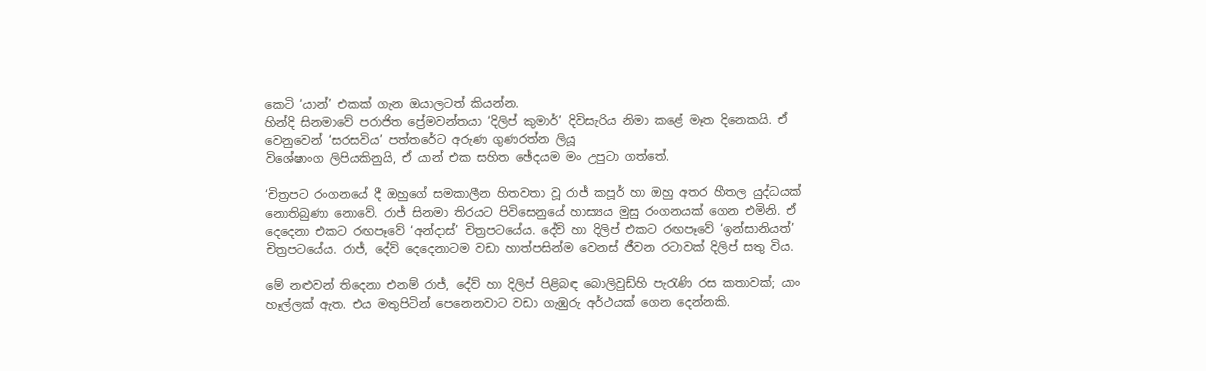කෙටි ‘යාන්’ එකක් ගැන ඔයාලටත් කියන්න.
හින්දි සිනමාවේ පරාජිත ප්‍රේමවන්තයා ‘දිලිප් කුමාර්’ දිවිසැරිය නිමා කළේ මෑත දිනෙකයි. ඒ වෙනුවෙන් ‘සරසවිය’ පත්තරේට අරුණ ගුණරත්න ලියූ
විශේෂාංග ලිපියකිනුයි, ඒ යාන් එක සහිත ඡේදයම මං උපුටා ගත්තේ.

‘චිත්‍රපට රංගනයේ දී ඔහුගේ සමකාලීන හිතවතා වූ රාජ් කපූර් හා ඔහු අතර හීතල යුද්ධයක් නොතිබුණා නොවේ. රාජ් සිනමා තිරයට පිවිසෙනුයේ හාස්‍යය මුසු රංගනයක් ගෙන එමිනි. ඒ දෙදෙනා එකට රඟපෑවේ ‘අන්දාස්’ චිත්‍රපටයේය. දේව් හා දිලිප් එකට රඟපෑවේ ‘ඉන්සානියත්’ චිත්‍රපටයේය. රාජ්, දේව් දෙදෙනාටම වඩා හාත්පසින්ම වෙනස් ජීවන රටාවක් දිලිප් සතු විය.

මේ නළුවන් තිදෙනා එනම් රාජ්, දේව් හා දිලිප් පිළිබඳ බොලිවුඩ්හි පැරැණි රස කතාවක්; යාං හෑල්ලක් ඇත. එය මතුපිටින් පෙනෙනවාට වඩා ගැඹුරු අර්ථයක් ගෙන දෙන්නකි.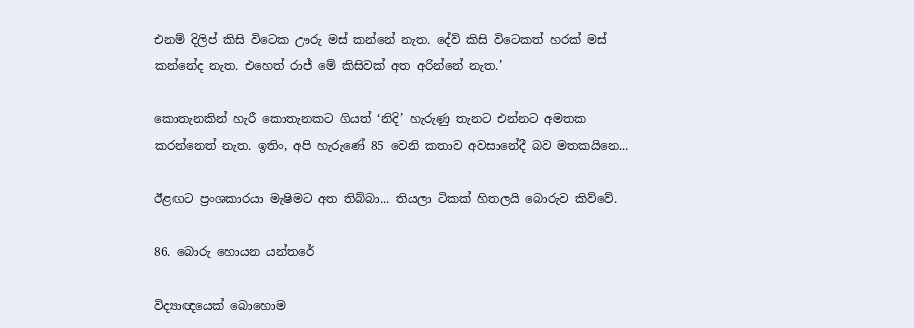එනම් දිලිප් කිසි විටෙක ඌරු මස් කන්නේ නැත. දේව් කිසි විටෙකත් හරක් මස් කන්නේද නැත. එහෙත් රාජ් මේ කිසිවක් අත අරින්නේ නැත.’

කොතැනකින් හැරී කොතැනකට ගියත් ‘නිදි’ හැරුණු තැනට එන්නට අමතක කරන්නෙත් නැත. ඉතිං, අපි හැරුණේ 85 වෙනි කතාව අවසානේදී බව මතකයිනෙ...

ඊළඟට ප්‍රංශකාරයා මැෂිමට අත තිබ්බා... තියලා ටිකක් හිතලයි බොරුව කිව්වේ.

86. බොරු හොයන යන්තරේ

විද්‍යාඥයෙක් බොහොම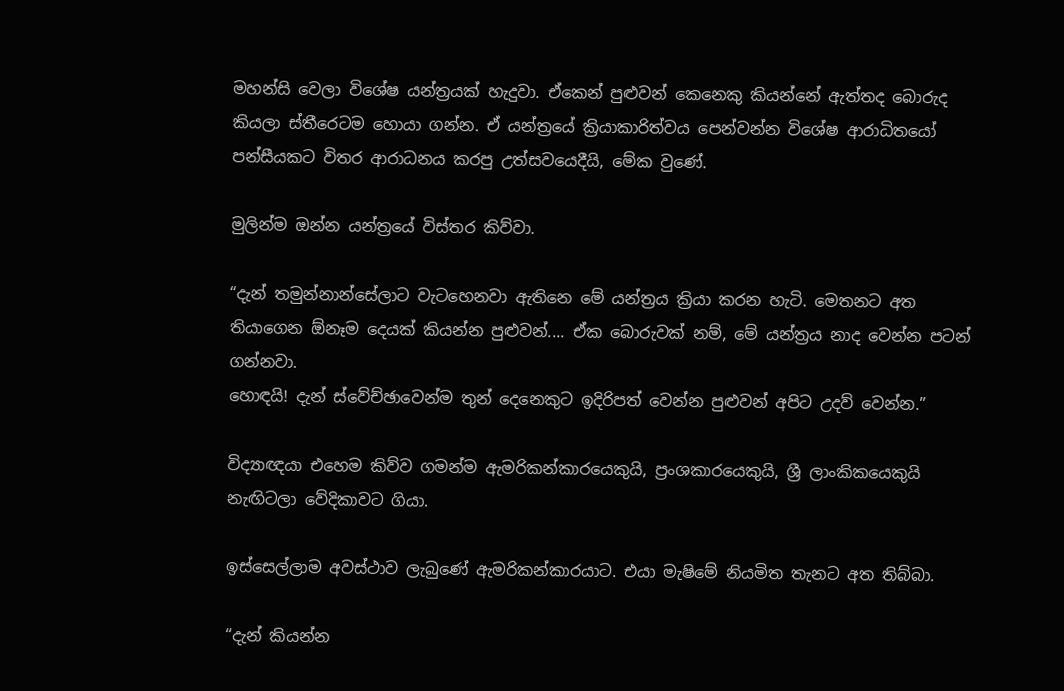මහන්සි වෙලා විශේෂ යන්ත්‍රයක් හැදුවා. ඒකෙන් පුළුවන් කෙනෙකු කියන්නේ ඇත්තද බොරුද කියලා ස්තීරෙටම හොයා ගන්න. ඒ යන්ත්‍රයේ ක්‍රියාකාරිත්වය පෙන්වන්න විශේෂ ආරාධිතයෝ පන්සීයකට විතර ආරාධනය කරපු උත්සවයෙදීයි, මේක වුණේ.

මුලින්ම ඔන්න යන්ත්‍රයේ විස්තර කිව්වා.

“දැන් තමුන්නාන්සේලාට වැටහෙනවා ඇතිනෙ මේ යන්ත්‍රය ක්‍රියා කරන හැටි. මෙතනට අත තියාගෙන ඕනෑම දෙයක් කියන්න පුළුවන්.... ඒක බොරුවක් නම්, මේ යන්ත්‍රය නාද වෙන්න පටන් ගන්නවා.
හොඳයි! දැන් ස්වේච්ඡාවෙන්ම තුන් දෙනෙකුට ඉදිරිපත් වෙන්න පුළුවන් අපිට උදව් වෙන්න.”

විද්‍යාඥයා එහෙම කිව්ව ගමන්ම ඇමරිකන්කාරයෙකුයි, ප්‍රංශකාරයෙකුයි, ශ්‍රී ලාංකිකයෙකුයි නැඟිටලා වේදිකාවට ගියා.

ඉස්සෙල්ලාම අවස්ථාව ලැබුණේ ඇමරිකන්කාරයාට. එයා මැෂිමේ නියමිත තැනට අත තිබ්බා.

“දැන් කියන්න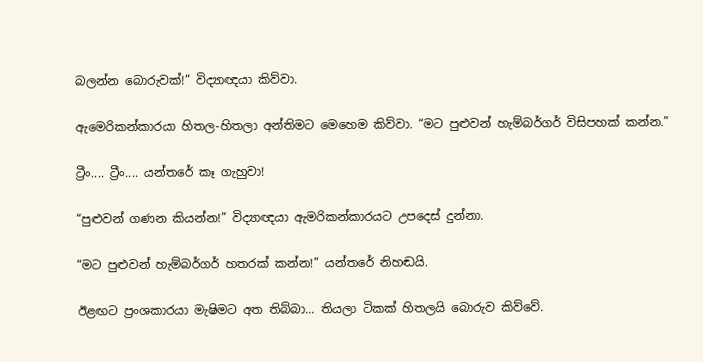බලන්න බොරුවක්!” විද්‍යාඥයා කිව්වා.

ඇමෙරිකන්කාරයා හිතල-හිතලා අන්තිමට මෙහෙම කිව්වා. “මට පුළුවන් හැම්බර්ගර් විසිපහක් කන්න.”

ට්‍රීං.... ට්‍රීං.... යන්තරේ කෑ ගැහුවා!

“පුළුවන් ගණන කියන්න!” විද්‍යාඥයා ඇමරිකන්කාරයට උපදෙස් දුන්නා.

“මට පුළුවන් හැම්බර්ගර් හතරක් කන්න!” යන්තරේ නිහඬයි.

ඊළඟට ප්‍රංශකාරයා මැෂිමට අත තිබ්බා... තියලා ටිකක් හිතලයි බොරුව කිව්වේ.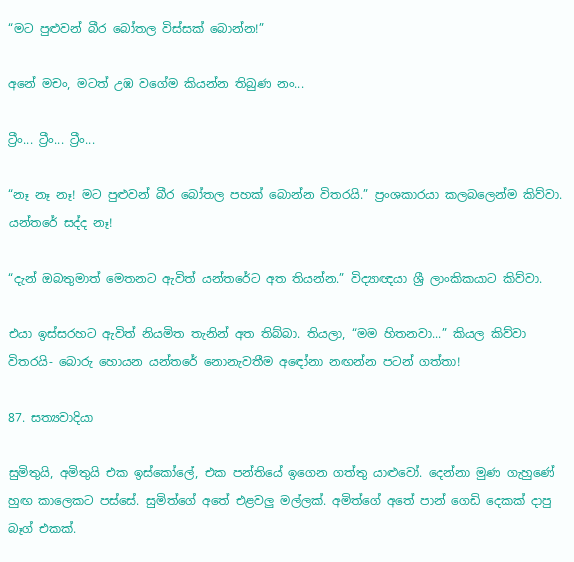“මට පුළුවන් බීර බෝතල විස්සක් බොන්න!”

අනේ මචං, මටත් උඹ වගේම කියන්න තිබුණ නං...

ට්‍රීං... ට්‍රීං... ට්‍රීං...

“නෑ නෑ නෑ! මට පුළුවන් බීර බෝතල පහක් බොන්න විතරයි.” ප්‍රංශකාරයා කලබලෙන්ම කිව්වා. යන්තරේ සද්ද නෑ!

“දැන් ඔබතුමාත් මෙතනට ඇවිත් යන්තරේට අත තියන්න.” විද්‍යාඥයා ශ්‍රී ලාංකිකයාට කිව්වා.

එයා ඉස්සරහට ඇවිත් නියමිත තැනින් අත තිබ්බා. තියලා, “මම හිතනවා...” කියල කිව්වා විතරයි- බොරු හොයන යන්තරේ නොනැවතීම අඳෝනා නඟන්න පටන් ගත්තා!

87. සත්‍යවාදියා

සුමිතුයි, අමිතුයි එක ඉස්කෝලේ, එක පන්තියේ ඉගෙන ගත්තු යාළුවෝ. දෙන්නා මුණ ගැහුණේ හුඟ කාලෙකට පස්සේ. සුමිත්ගේ අතේ එළවලු මල්ලක්. අමිත්ගේ අතේ පාන් ගෙඩි දෙකක් දාපු බෑග් එකක්.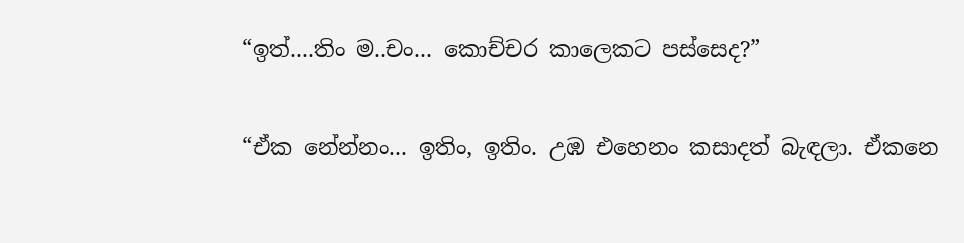“ඉත්....තිං ම..චං... කොච්චර කාලෙකට පස්සෙද?”

“ඒක නේන්නං... ඉතිං, ඉතිං. උඹ එහෙනං කසාදත් බැඳලා. ඒකනෙ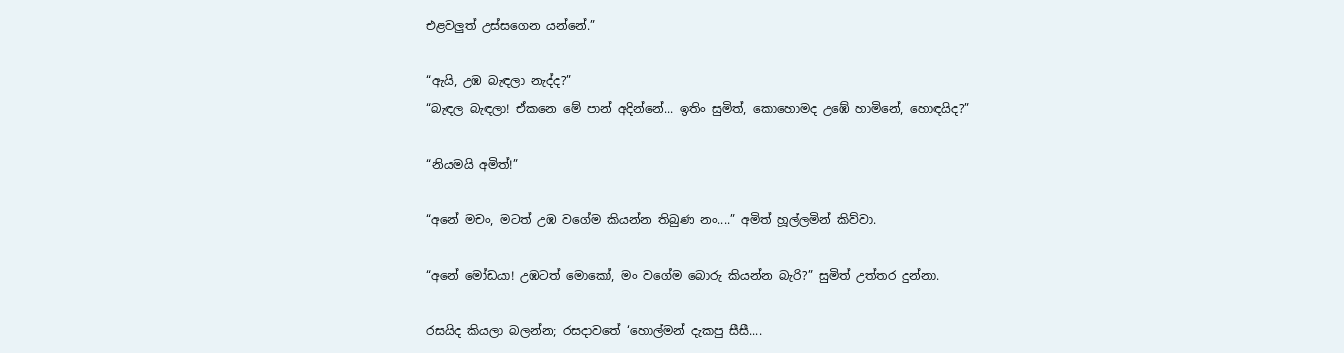එළවලුත් උස්සගෙන යන්නේ.”

“ඇයි, උඹ බැඳලා නැද්ද?”
“බැඳල බැඳලා! ඒකනෙ මේ පාන් අදින්නේ... ඉතිං සුමිත්, කොහොමද උඹේ හාමිනේ, හොඳයිද?”

“නියමයි අමිත්!”

“අනේ මචං, මටත් උඹ වගේම කියන්න තිබුණ නං....” අමිත් හූල්ලමින් කිව්වා.

“අනේ මෝඩයා! උඹටත් මොකෝ, මං වගේම බොරු කියන්න බැරි?” සුමිත් උත්තර දුන්නා.

රසයිද කියලා බලන්න; රසදාවතේ ‘හොල්මන් දැකපු සීසී....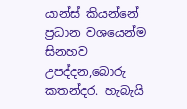යාන්ස් කියන්නේ ප්‍රධාන වශයෙන්ම සිනහව උපද්දන,බොරු කතන්දර. හැබැයි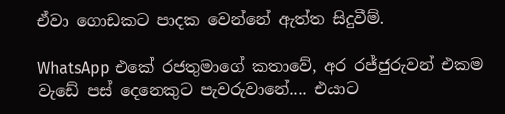ඒවා ගොඩකට පාදක වෙන්නේ ඇත්ත සිදුවීම්.

WhatsApp එකේ රජතුමාගේ කතාවේ, අර රජ්ජුරුවන් එකම වැඩේ පස් දෙනෙකුට පැවරුවානේ.... එයාට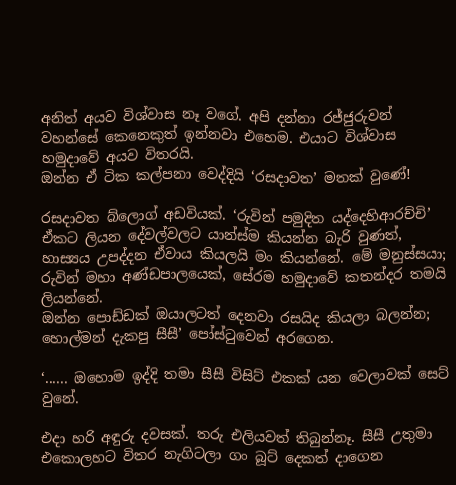අනිත් අයව විශ්වාස නෑ වගේ. අපි දන්නා රජ්ජුරුවන් වහන්සේ කෙනෙකුත් ඉන්නවා එහෙම. එයාට විශ්වාස හමුදාවේ අයව විතරයි.
ඔන්න ඒ ටික කල්පනා වෙද්දියි ‘රසදාවත’ මතක් වුණේ!

රසදාවත බ්ලොග් අඩවියක්. ‘රුවින් පමුදිත යද්දෙහිආරච්චි’ ඒකට ලියන දේවල්වලට යාන්ස්ම කියන්න බැරි වුණත්, හාස්‍යය උපද්දන ඒවාය කියලයි මං කියන්නේ. මේ මනුස්සයා; රුවින් මහා අණ්ඩපාලයෙක්, සේරම හමුදාවේ කතන්දර තමයි ලියන්නේ.
ඔන්න පොඩ්ඩක් ඔයාලටත් දෙනවා රසයිද කියලා බලන්න;
හොල්මන් දැකපු සීසී’ පෝස්ටුවෙන් අරගෙන.

‘...... ඔහොම ඉද්දි තමා සීසී විසිට් එකක් යන වෙලාවක් සෙට් වුනේ.

එදා හරි අඳුරු දවසක්. තරු එලියවත් තිබුන්නෑ. සීසී උතුමා එකොලහට විතර නැගිටලා ගං බූට් දෙකත් දාගෙන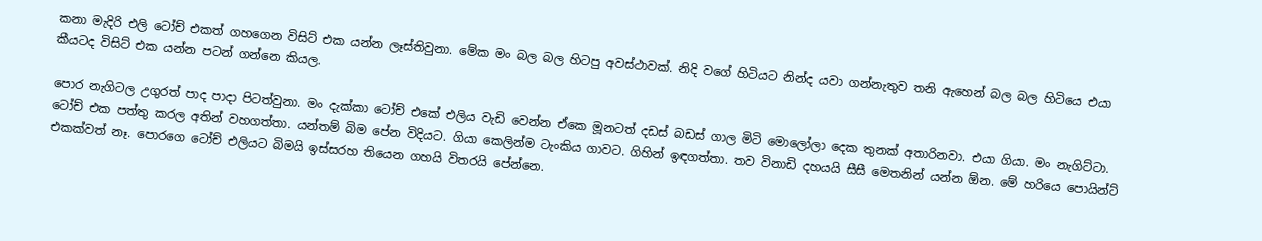කනා මැදිරි එලි ටෝච් එකත් ගහගෙන විසිට් එක යන්න ලෑස්තිවුනා. මේක මං බල බල හිටපු අවස්ථාවක්. නිදි වගේ හිටියට නින්ද යවා ගන්නැතුව තනි ඇහෙන් බල බල හිටියෙ එයා කීයටද විසිට් එක යන්න පටන් ගන්නෙ කියල.

පොර නැගිටල උගුරත් පාද පාදා පිටත්වුනා. මං දැක්කා ටෝච් එකේ එලිය වැඩි වෙන්න ඒකෙ මූනටත් දඩස් බඩස් ගාල මිටි මොලෝලා දෙක තුනක් අතාරිනවා. එයා ගියා. මං නැගිට්ටා. ටෝච් එක පත්තු කරල අතින් වහගත්තා. යන්තම් බිම පේන විදියට. ගියා කෙලින්ම ටැංකිය ගාවට. ගිහින් ඉඳගත්තා. තව විනාඩි දහයයි සීසී මෙතනින් යන්න ඕන. මේ හරියෙ පොයින්ට් එකක්වත් නෑ. පොරගෙ ටෝච් එලියට බිමයි ඉස්සරහ තියෙන ගහයි විතරයි පේන්නෙ.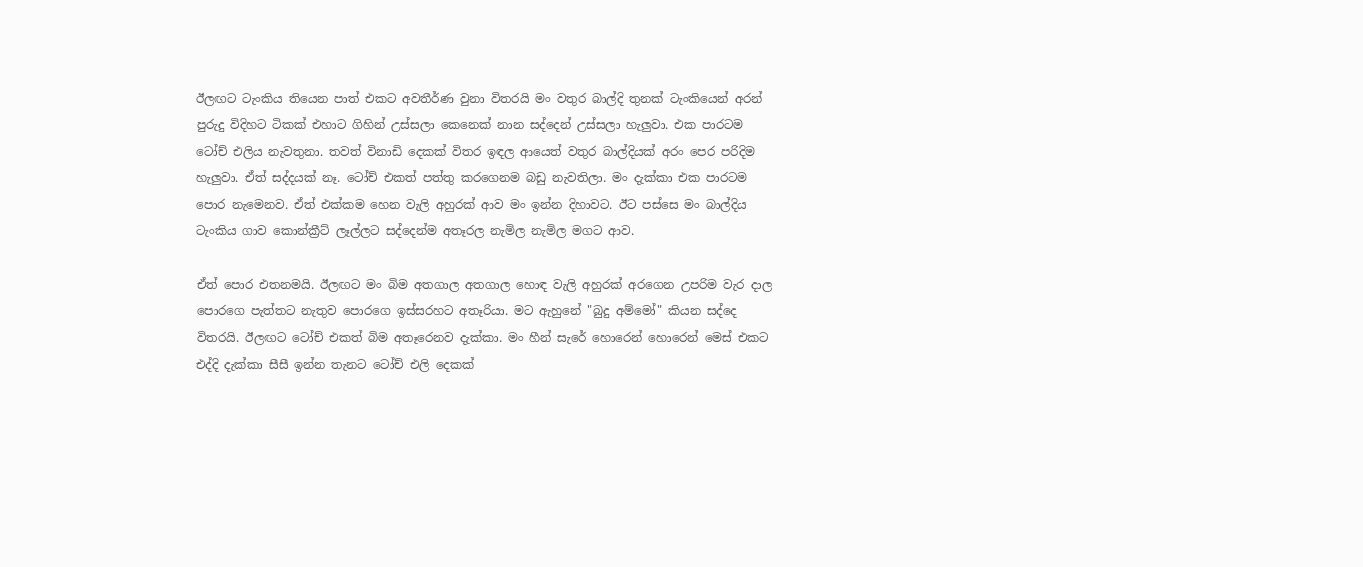ඊලඟට ටැංකිය තියෙන පාත් එකට අවතීර්ණ වුනා විතරයි මං වතුර බාල්දි තුනක් ටැංකියෙන් අරන් පුරුදු විදිහට ටිකක් එහාට ගිහින් උස්සලා කෙනෙක් නාන සද්දෙන් උස්සලා හැලුවා. එක පාරටම ටෝච් එලිය නැවතුනා. තවත් විනාඩි දෙකක් විතර ඉඳල ආයෙත් වතුර බාල්දියක් අරං පෙර පරිදිම හැලුවා. ඒත් සද්දයක් නෑ. ටෝච් එකත් පත්තු කරගෙනම බඩු නැවතිලා. මං දැක්කා එක පාරටම පොර නැමෙනව. ඒත් එක්කම හෙන වැලි අහුරක් ආව මං ඉන්න දිහාවට. ඊට පස්සෙ මං බාල්දිය ටැංකිය ගාව කොන්ක්‍රීට් ලෑල්ලට සද්දෙන්ම අතෑරල නැමිල නැමිල මගට ආව.

ඒත් පොර එතනමයි. ඊලඟට මං බිම අතගාල අතගාල හොඳ වැලි අහුරක් අරගෙන උපරිම වැර දාල පොරගෙ පැත්තට නැතුව පොරගෙ ඉස්සරහට අතෑරියා. මට ඇහුනේ "බුදු අම්මෝ" කියන සද්දෙ විතරයි. ඊලඟට ටෝච් එකත් බිම අතෑරෙනව දැක්කා. මං හීන් සැරේ හොරෙන් හොරෙන් මෙස් එකට එද්දි දැක්කා සීසී ඉන්න තැනට ටෝච් එලි දෙකක්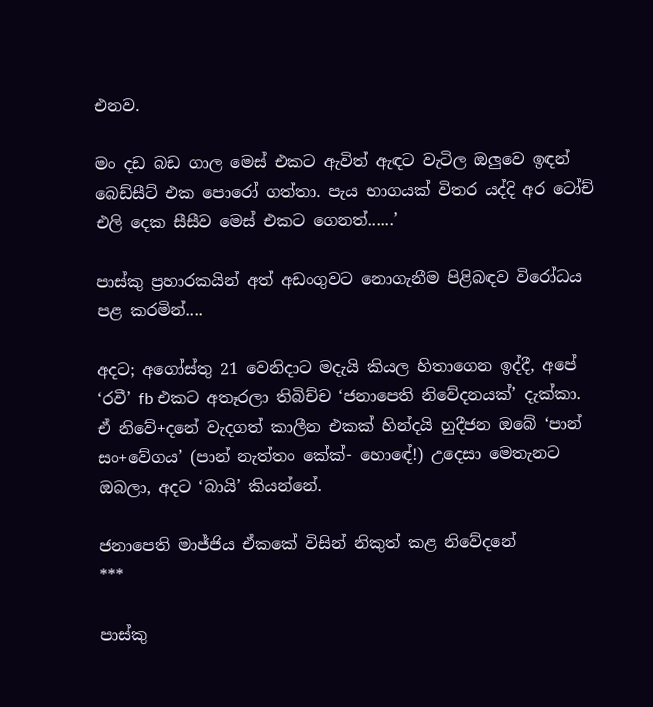එනව.

මං දඩ බඩ ගාල මෙස් එකට ඇවිත් ඇඳට වැටිල ඔලුවෙ ඉඳන් බෙඩ්සීට් එක පොරෝ ගත්තා. පැය භාගයක් විතර යද්දි අර ටෝච් එලි දෙක සීසීව මෙස් එකට ගෙනත්......’

පාස්කු ප්‍රහාරකයින් අත් අඩංගුවට නොගැනීම පිළිබඳව විරෝධය පළ කරමින්....

අදට; අගෝස්තු 21 වෙනිදාට මදැයි කියල හිතාගෙන ඉද්දී, අපේ ‘රවී’ fb එකට අතෑරලා තිබිච්ච ‘ජනාපෙති නිවේදනයක්’ දැක්කා. ඒ නිවේ+දනේ වැදගත් කාලීන එකක් හින්දයි හුදීජන ඔබේ ‘පාන් සං+වේගය’ (පාන් නැත්තං කේක්- හොඳේ!) උදෙසා මෙතැනට ඔබලා, අදට ‘බායි’ කියන්නේ.

ජනාපෙති මාජ්ජිය ඒකකේ විසින් නිකුත් කළ නිවේදනේ
***

පාස්කු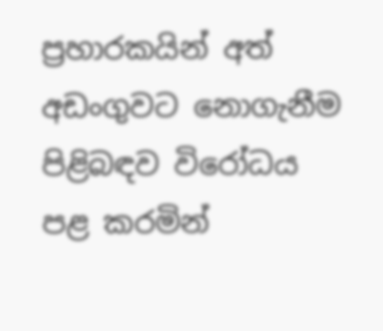ප්‍රහාරකයින් අත් අඩංගුවට නොගැනීම පිළිබඳව විරෝධය පළ කරමින්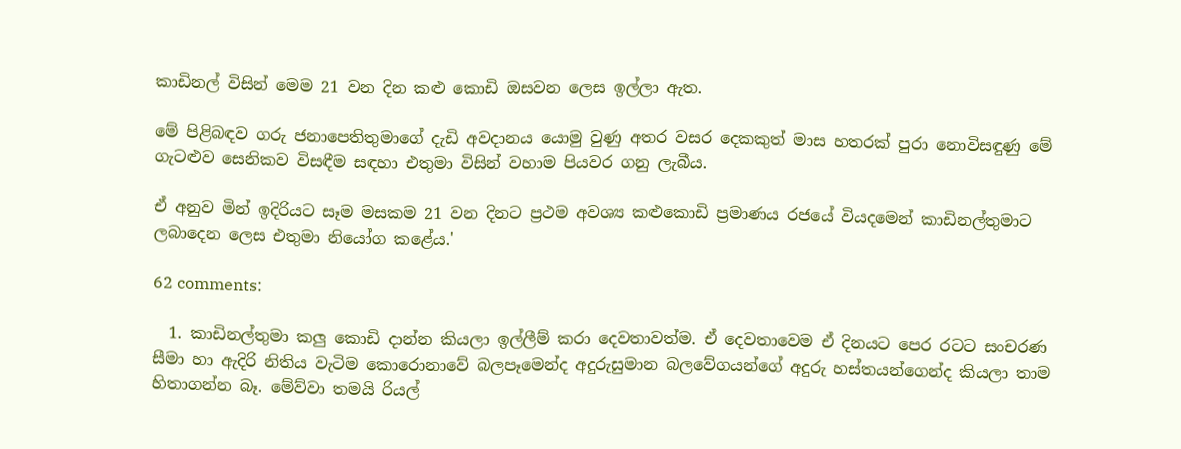කාඩිනල් විසින් මෙම 21 වන දින කළු කොඩි ඔසවන ලෙස ඉල්ලා ඇත.

මේ පිළිබඳව ගරු ජනාපෙතිතුමාගේ දැඩි අවදානය යොමු වුණු අතර වසර දෙකකුත් මාස හතරක් පුරා නොවිසඳුණු මේ ගැටළුව සෙනිකව විසඳීම සඳහා එතුමා විසින් වහාම පියවර ගනු ලැබීය.

ඒ අනුව මින් ඉදිරියට සෑම මසකම 21 වන දිනට ප්‍රථම අවශ්‍ය කළුකොඩි ප්‍රමාණය රජයේ වියදමෙන් කාඩිනල්තුමාට ලබාදෙන ලෙස එතුමා නියෝග කළේය.'

62 comments:

  1. කාඩිනල්තුමා කලු කොඩි දාන්න කියලා ඉල්ලීම් කරා දෙවතාවත්ම. ඒ දෙවතාවෙම ඒ දිනයට පෙර රටට සංචරණ සීමා හා ඇදිරි නිතිය වැටිම කොරොනාවේ බලපෑමෙන්ද අදුරුසුමාන බලවේගයන්ගේ අදුරු හස්තයන්ගෙන්ද කියලා තාම හිතාගන්න බෑ. මේව්වා තමයි රියල්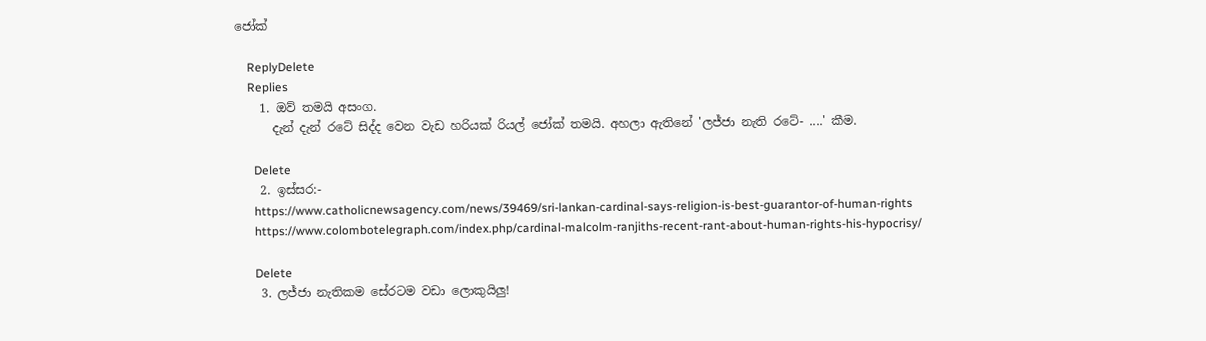ජෝක්

    ReplyDelete
    Replies
    1. ඔව් තමයි අසංග.
      දැන් දැන් රටේ සිද්ද වෙන වැඩ හරියක් රියල් ජෝක් තමයි. අහලා ඇතිනේ 'ලජ්ජා නැති රටේ- ....' කීම.

      Delete
    2. ඉස්සර:-
      https://www.catholicnewsagency.com/news/39469/sri-lankan-cardinal-says-religion-is-best-guarantor-of-human-rights
      https://www.colombotelegraph.com/index.php/cardinal-malcolm-ranjiths-recent-rant-about-human-rights-his-hypocrisy/

      Delete
    3. ලජ්ජා නැතිකම සේරටම වඩා ලොකුයිලු!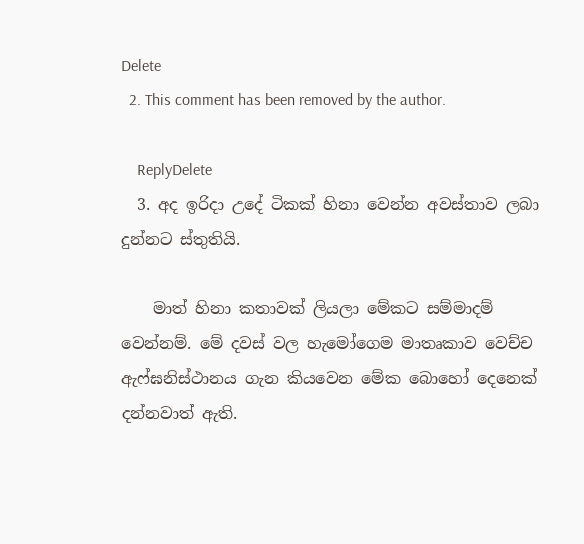Delete
  2. This comment has been removed by the author.

    ReplyDelete
  3. අද ඉරිදා උදේ ටිකක් හිනා වෙන්න අවස්තාව ලබා දුන්නට ස්තුතියි.

    මාත් හිනා කතාවක් ලියලා මේකට සම්මාදම් වෙන්නම්. මේ දවස් වල හැමෝගෙම මාතෘකාව වෙච්ච ඇෆ්ඝනිස්ථානය ගැන කියවෙන මේක බොහෝ දෙනෙක් දන්නවාත් ඇති.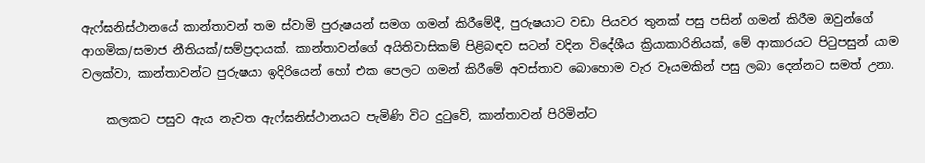ඇෆ්ඝනිස්ථානයේ කාන්තාවන් තම ස්වාමි පුරුෂයන් සමග ගමන් කිරීමේදී, පුරුෂයාට වඩා පියවර තුනක් පසු පසින් ගමන් කිරීම ඔවුන්ගේ ආගමික/සමාජ නීතියක්/සම්ප්‍රදායක්. කාන්තාවන්ගේ අයිතිවාසිකම් පිළිබඳව සටන් වදින විදේශීය ක්‍රියාකාරිනියක්, මේ ආකාරයට පිටුපසුන් යාම වලක්වා, කාන්තාවන්ට පුරුෂයා ඉදිරියෙන් හෝ එක පෙලට ගමන් කිරීමේ අවස්තාව බොහොම වැර වෑයමකින් පසු ලබා දෙන්නට සමත් උනා.

    කලකට පසුව ඇය නැවත ඇෆ්ඝනිස්ථානයට පැමිණි විට දුටුවේ, කාන්තාවන් පිරිමින්ට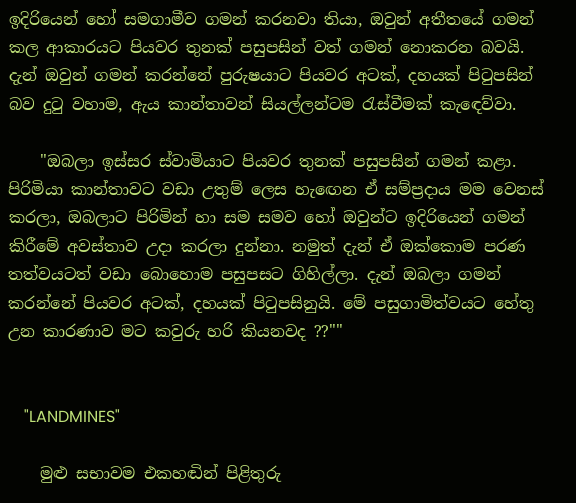ඉදිරියෙන් හෝ සමගාමීව ගමන් කරනවා තියා, ඔවුන් අතීතයේ ගමන් කල ආකාරයට පියවර තුනක් පසුපසින් වත් ගමන් නොකරන බවයි. දැන් ඔවුන් ගමන් කරන්නේ පුරුෂයාට පියවර අටක්, දහයක් පිටුපසින් බව දුටු වහාම, ඇය කාන්තාවන් සියල්ලන්ටම රැස්වීමක් කැඳෙව්වා.

    "ඔබලා ඉස්සර ස්වාමියාට පියවර තුනක් පසුපසින් ගමන් කළා. පිරිමියා කාන්තාවට වඩා උතුම් ලෙස හැඟෙන ඒ සම්ප්‍රදාය මම වෙනස් කරලා, ඔබලාට පිරිමින් හා සම සමව හෝ ඔවුන්ට ඉදිරියෙන් ගමන් කිරීමේ අවස්තාව උදා කරලා දුන්නා. නමුත් දැන් ඒ ඔක්කොම පරණ තත්වයටත් වඩා බොහොම පසුපසට ගිහිල්ලා. දැන් ඔබලා ගමන් කරන්නේ පියවර අටක්, දහයක් පිටුපසිනුයි. මේ පසුගාමිත්වයට හේතු උන කාරණාව මට කවුරු හරි කියනවද ??""


    "LANDMINES"

    මුළු සභාවම එකහඬින් පිළිතුරු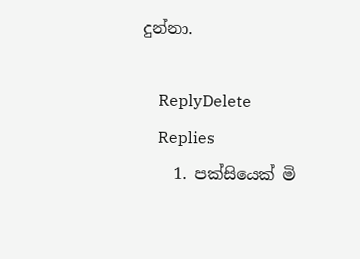දුන්නා.

    ReplyDelete
    Replies
    1. පක්සියෙක් මි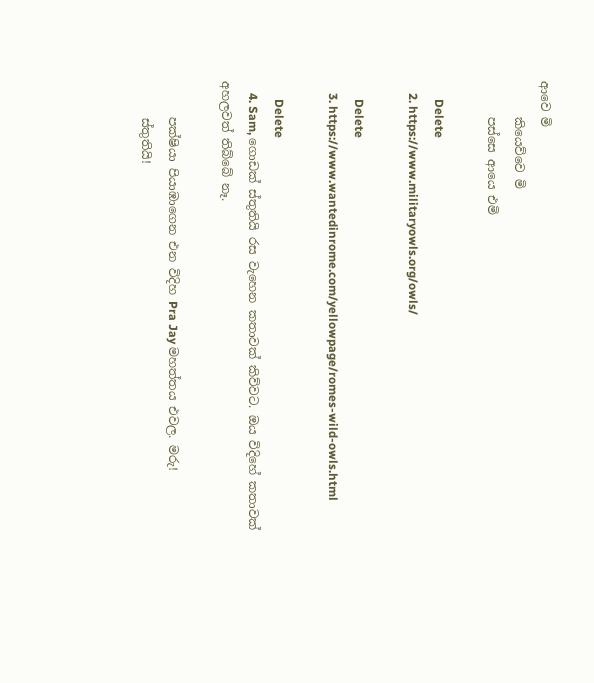ආවෙ මි
      කියෙව්වෙ මි
      පස්සෙ ආයෙ එමි

      Delete
    2. https://www.militaryowls.org/owls/

      Delete
    3. https://www.wantedinrome.com/yellowpage/romes-wild-owls.html

      Delete
    4. Sam, ගොඩක් ස්තුතියි රස වැහෙන කතාවක් කිව්වට. ඔය විදිහේ කතාවක් අහලවත් තිබ්බේ නෑ.

      පක්ෂියා පියාඹාගෙන එන විදිහ Pra Jay මහත්තය එවල. මරු!
      ස්තුතියි!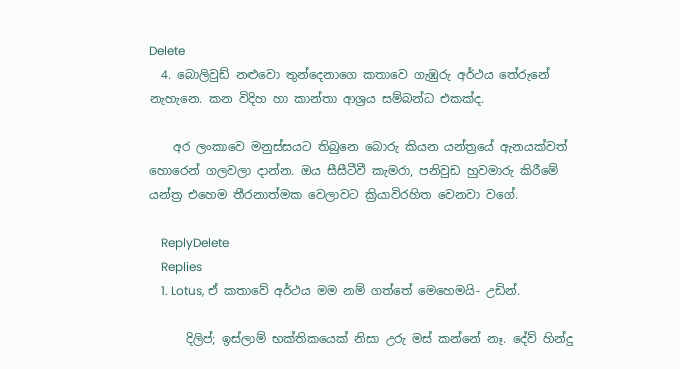Delete
  4. බොලිවුඩ් නළුවො තුන්දෙනාගෙ කතාවෙ ගැඹුරු අර්ථය තේරුනේ නැහැනෙ. කන විදිහ හා කාන්තා ආශ්‍රය සම්බන්ධ එකක්ද.

    අර ලංකාවෙ මනුස්සයට තිබුනෙ බොරු කියන යන්ත්‍රයේ ඇනයක්වත් හොරෙන් ගලවලා දාන්න. ඔය සීසීටීවී කැමරා, පනිවුඩ හුවමාරු කිරීමේ යන්ත්‍ර එහෙම තීරනාත්මක වෙලාවට ක්‍රියාවිරහිත වෙනවා වගේ.

    ReplyDelete
    Replies
    1. Lotus, ඒ කතාවේ අර්ථය මම නම් ගත්තේ මෙහෙමයි- උඩින්.

      දිලිප්; ඉස්ලාම් භක්තිකයෙක් නිසා උරු මස් කන්නේ නෑ. දේව් හින්දු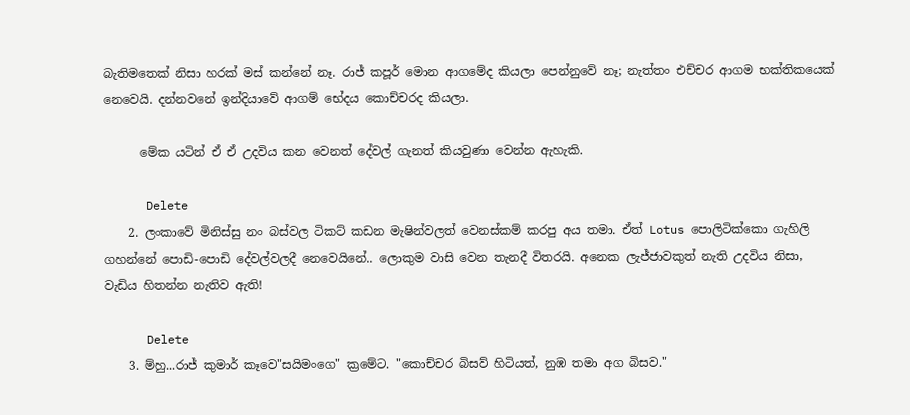බැතිමතෙක් නිසා හරක් මස් කන්නේ නෑ. රාජ් කපූර් මොන ආගමේද කියලා පෙන්නුවේ නෑ; නැත්තං එච්චර ආගම භක්තිකයෙක් නෙවෙයි. දන්නවනේ ඉන්දියාවේ ආගම් භේදය කොච්චරද කියලා.

      මේක යටින් ඒ ඒ උදවිය කන වෙනත් දේවල් ගැනත් කියවුණා වෙන්න ඇහැකි.

      Delete
    2. ලංකාවේ මිනිස්සු නං බස්වල ටිකට් කඩන මැෂින්වලත් වෙනස්කම් කරපු අය තමා. ඒත් Lotus පොලිටික්කො ගැහිලි ගහන්නේ පොඩි-පොඩි දේවල්වලදී නෙවෙයිනේ.. ලොකුම වාසි වෙන තැනදී විතරයි. අනෙක ලැජ්ජාවකුත් නැති උදවිය නිසා, වැඩිය හිතන්න නැතිව ඇති!

      Delete
    3. ම්හු...රාජ් කුමාර් කෑවෙ"සයිමංගෙ" ක්‍රමේට. "කොච්චර බිසව් හිටියත්, නුඹ තමා අග බිසව."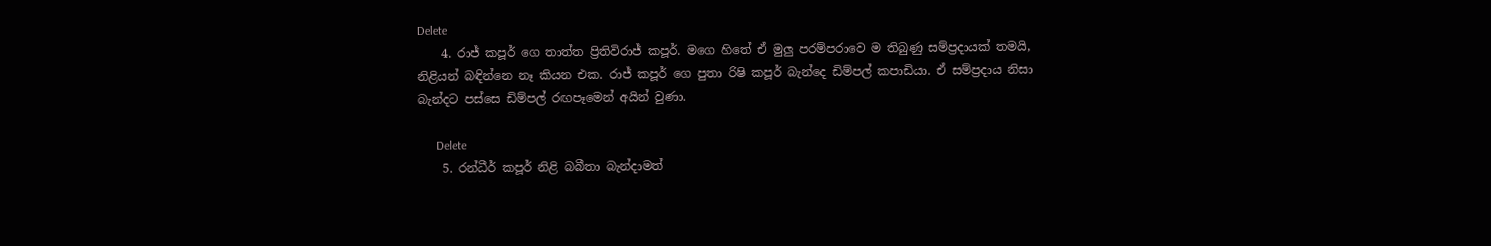Delete
    4. රාජ් කපූර් ගෙ තාත්ත ප්‍රිතිවිරාජ් කපූර්. මගෙ හිතේ ඒ මුලු පරම්පරාවෙ ම තිබුණු සම්ප්‍රදායක් තමයි, නිළියන් බඳින්නෙ නෑ කියන එක. රාජ් කපූර් ගෙ පුතා රිෂි කපූර් බැන්දෙ ඩිම්පල් කපාඩියා. ඒ සම්ප්‍රදාය නිසා බැන්දට පස්සෙ ඩිම්පල් රඟපෑමෙන් අයින් වුණා.

      Delete
    5. රන්ධීර් කපූර් නිළි බබීතා බැන්දාමත්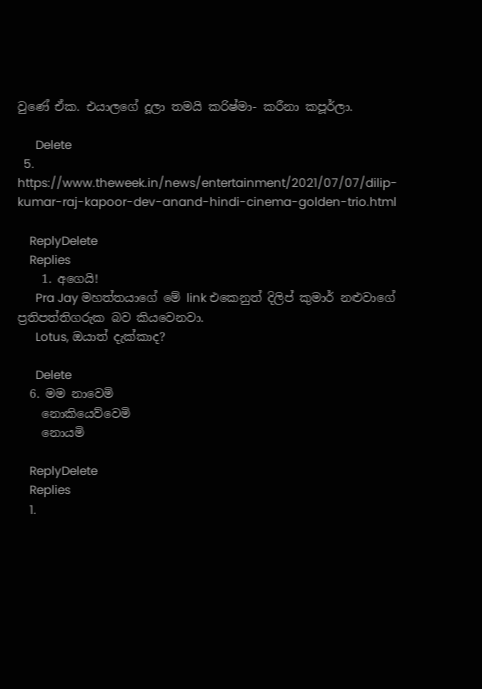වුණේ ඒක. එයාලගේ දූලා තමයි කරිෂ්මා- කරීනා කපූර්ලා.

      Delete
  5. https://www.theweek.in/news/entertainment/2021/07/07/dilip-kumar-raj-kapoor-dev-anand-hindi-cinema-golden-trio.html

    ReplyDelete
    Replies
    1. අගෙයි!
      Pra Jay මහත්තයාගේ මේ link එකෙනුත් දිලිප් කුමාර් නළුවාගේ ප්‍රතිපත්තිගරුක බව කියවෙනවා.
      Lotus, ඔයාත් දැක්කාද?

      Delete
  6. මම නාවෙමි
    නොකියෙව්වෙමි
    නොයමි

    ReplyDelete
    Replies
    1.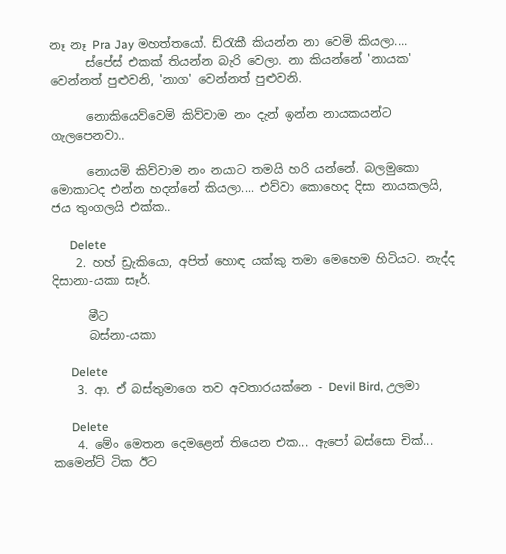නෑ නෑ Pra Jay මහත්තයෝ. ඩ්රැකී කියන්න නා වෙමි කියලා....
      ස්පේස් එකක් තියන්න බැරි වෙලා. නා කියන්නේ 'නායක' වෙන්නත් පුළුවනි, 'නාග' වෙන්නත් පුළුවනි.

      නොකියෙව්වෙමි කිව්වාම නං දැන් ඉන්න නායකයන්ට ගැලපෙනවා..

      නොයමි කිව්වාම නං නයාට තමයි හරි යන්නේ. බලමුකො මොකාටද එන්න හදන්නේ කියලා.... එව්වා කොහෙද දිසා නායකලයි, ජය තුංගලයි එක්ක..

      Delete
    2. හහ් ඩ්‍රැකියො, අපිත් හොඳ යක්කු තමා මෙහෙම හිටියට. නැද්ද දිසානා-යකා සෑර්.

      මීට
      බස්නා-යකා

      Delete
    3. ආ. ඒ බස්තුමාගෙ තව අවතාරයක්නෙ - Devil Bird, උලමා

      Delete
    4. මේං මෙතන දෙමළෙන් තියෙන එක... ඇපෝ බස්සො චික්... කමෙන්ට් ටික ඊට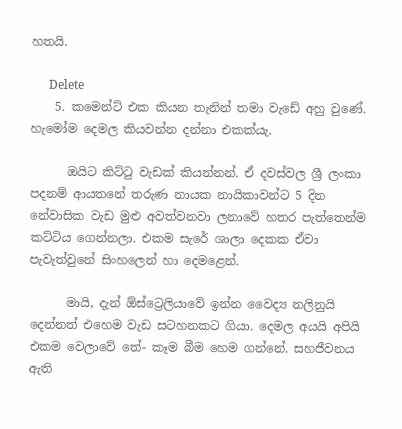හතයි.

      Delete
    5. කමෙන්ට් එක කියන තැනින් තමා වැඩේ අහු වුණේ. හැමෝම දෙමල කියවන්න දන්නා එකක්යැ.

      ඔයිට කිට්ටු වැඩක් කියන්නන්. ඒ දවස්වල ශ්‍රී ලංකා පදනම් ආයතනේ තරුණ නායක නායිකාවන්ට 5 දින නේවාසික වැඩ මුළු අවත්වනවා ලනාවේ හතර පැත්තෙන්ම කට්ටිය ගෙන්නලා. එකම සැරේ ශාලා දෙකක ඒවා පැවැත්වුනේ සිංහලෙන් හා දෙමළෙන්.

      මායි, දැන් ඕස්ට්‍රෙලියාවේ ඉන්න වෛද්‍ය නලිනුයි දෙන්නත් එහෙම වැඩ සටහනකට ගියා. දෙමල අයයි අපියි එකම වෙලාවේ තේ- කෑම බීම හෙම ගන්නේ. සහජීවනය ඇති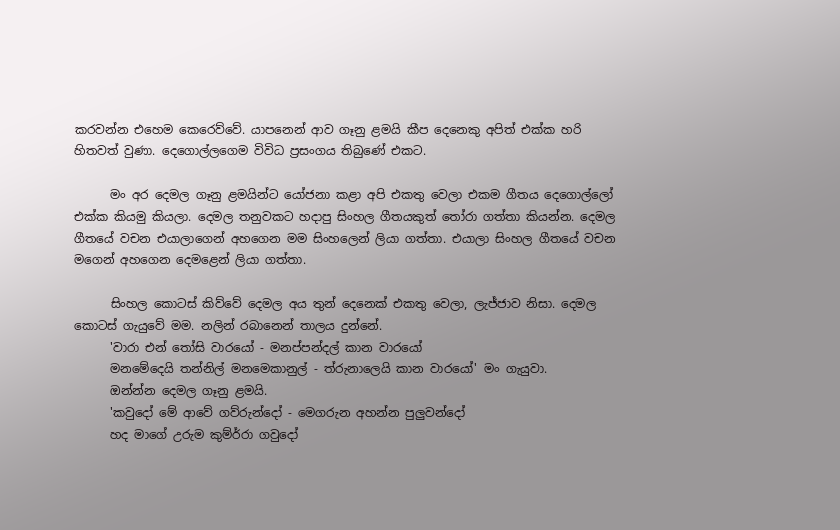කරවන්න එහෙම කෙරෙව්වේ. යාපනෙන් ආව ගෑනු ළමයි කීප දෙනෙකු අපිත් එක්ක හරි හිතවත් වුණා. දෙගොල්ලගෙම විවිධ ප්‍රසංගය තිබුණේ එකට.

      මං අර දෙමල ගෑනු ළමයින්ට යෝජනා කළා අපි එකතු වෙලා එකම ගීතය දෙගොල්ලෝ එක්ක කියමු කියලා. දෙමල තනුවකට හදාපු සිංහල ගීතයකුත් තෝරා ගත්තා කියන්න. දෙමල ගීතයේ වචන එයාලාගෙන් අහගෙන මම සිංහලෙන් ලියා ගත්තා. එයාලා සිංහල ගීතයේ වචන මගෙන් අහගෙන දෙමළෙන් ලියා ගත්තා.

      සිංහල කොටස් කිව්වේ දෙමල අය තුන් දෙනෙක් එකතු වෙලා, ලැජ්ජාව නිසා. දෙමල කොටස් ගැයුවේ මම. නලින් රබානෙන් තාලය දුන්නේ.
      'වාරා එන් තෝසි වාරයෝ - මනප්පන්දල් කාන වාරයෝ
      මනමේදෙයි තන්නිල් මනමෙකානුල් - ත්රුනාලෙයි කාන වාරයෝ' මං ගැයුවා.
      ඔන්න්න දෙමල ගෑනු ළමයි.
      'කවුදෝ මේ ආවේ ගව්රුන්දෝ - මෙගරුන අහන්න පුලුවන්දෝ
      හද මාගේ උරුම කුම්ර්රා ගවුදෝ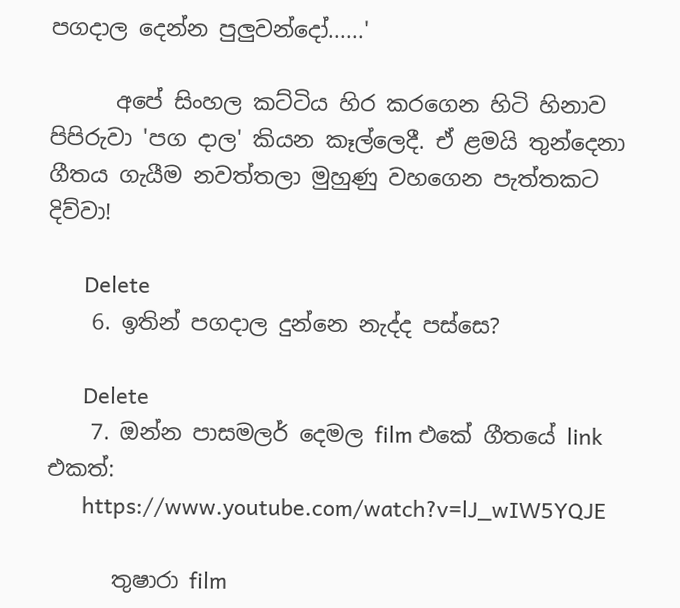පගදාල දෙන්න පුලුවන්දෝ......'

      අපේ සිංහල කට්ටිය හිර කරගෙන හිටි හිනාව පිපිරුවා 'පග දාල' කියන කෑල්ලෙදී. ඒ ළමයි තුන්දෙනා ගීතය ගැයීම නවත්තලා මුහුණු වහගෙන පැත්තකට දිව්වා!

      Delete
    6. ඉතින් පගදාල දුන්නෙ නැද්ද පස්සෙ?

      Delete
    7. ඔන්න පාසමලර් දෙමල film එකේ ගීතයේ link එකත්:
      https://www.youtube.com/watch?v=lJ_wIW5YQJE

      තුෂාරා film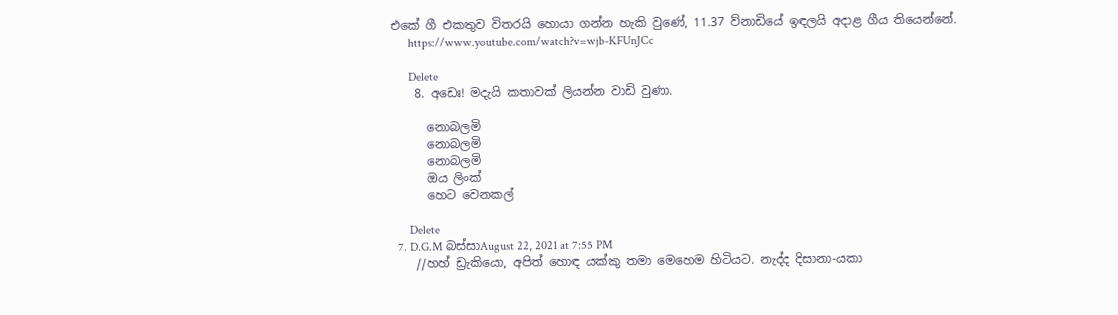එකේ ගී එකතුව විතරයි හොයා ගන්න හැකි වුණේ, 11.37 ව්නාඩියේ ඉඳලයි අදාළ ගීය තියෙන්නේ.
      https://www.youtube.com/watch?v=wjb-KFUnJCc

      Delete
    8. අඩෙඃ! මදැයි කතාවක් ලියන්න වාඩි වුණා.

      නොබලමි
      නොබලමි
      නොබලමි
      ඔය ලිංක්
      හෙට වෙනකල්

      Delete
  7. D.G.M බස්සාAugust 22, 2021 at 7:55 PM
    //හහ් ඩ්‍රැකියො, අපිත් හොඳ යක්කු තමා මෙහෙම හිටියට. නැද්ද දිසානා-යකා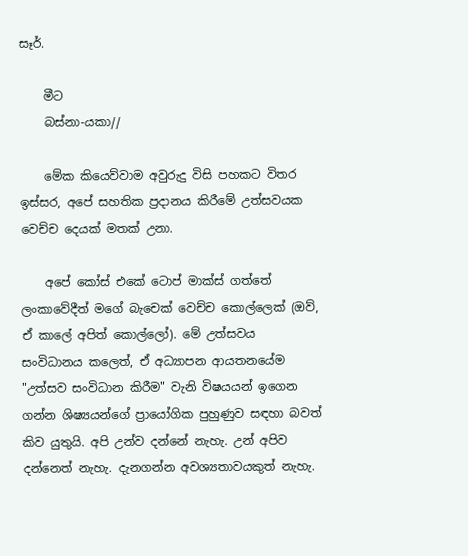සෑර්.

    මීට
    බස්නා-යකා//

    මේක කියෙව්වාම අවුරුදු විසි පහකට විතර ඉස්සර, අපේ සහතික ප්‍රදානය කිරීමේ උත්සවයක වෙච්ච දෙයක් මතක් උනා.

    අපේ කෝස් එකේ ටොප් මාක්ස් ගත්තේ ලංකාවේදීත් මගේ බැචෙක් වෙච්ච කොල්ලෙක් (ඔව්, ඒ කාලේ අපිත් කොල්ලෝ). මේ උත්සවය සංවිධානය කලෙත්, ඒ අධ්‍යාපන ආයතනයේම "උත්සව සංවිධාන කිරීම" වැනි විෂයයන් ඉගෙන ගන්න ශිෂ්‍යයන්ගේ ප්‍රායෝගික පුහුණුව සඳහා බවත් කිව යුතුයි. අපි උන්ව දන්නේ නැහැ. උන් අපිව දන්නෙත් නැහැ. දැනගන්න අවශ්‍යතාවයකුත් නැහැ.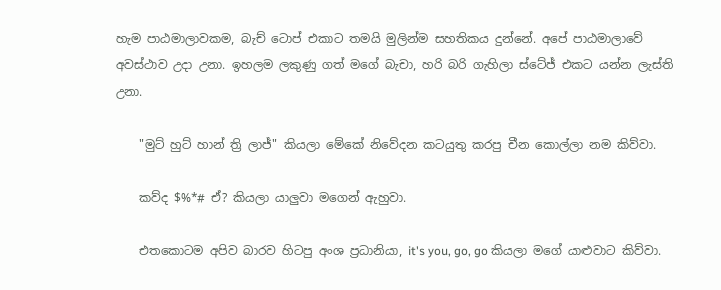හැම පාඨමාලාවකම, බැච් ටොප් එකාට තමයි මුලින්ම සහතිකය දුන්නේ. අපේ පාඨමාලාවේ අවස්ථාව උදා උනා. ඉහලම ලකුණු ගත් මගේ බැචා, හරි බරි ගැහිලා ස්ටේජ් එකට යන්න ලැස්ති උනා.

    "මුට් හුට් හාන් ත්‍රි ලාජ්" කියලා මේකේ නිවේදන කටයුතු කරපු චීන කොල්ලා නම කිව්වා.

    කව්ද $%*# ඒ? කියලා යාලුවා මගෙන් ඇහුවා.

    එතකොටම අපිව බාරව හිටපු අංශ ප්‍රධානියා, it's you, go, go කියලා මගේ යාළුවාට කිව්වා.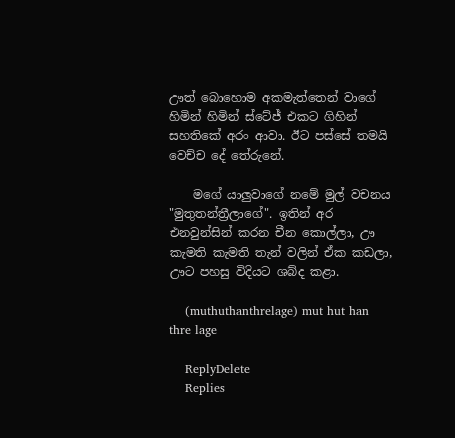ඌත් බොහොම අකමැත්තෙන් වාගේ හිමින් හිමින් ස්ටේජ් එකට ගිහින් සහතිකේ අරං ආවා. ඊට පස්සේ තමයි වෙච්ච දේ තේරුනේ.

    මගේ යාලුවාගේ නමේ මුල් වචනය "මුතුතන්ත්‍රීලාගේ". ඉතින් අර එනවුන්සින් කරන චීන කොල්ලා, ඌ කැමති කැමති තැන් වලින් ඒක කඩලා, ඌට පහසු විදියට ශබ්ද කළා.

    (muthuthanthrelage) mut hut han thre lage

    ReplyDelete
    Replies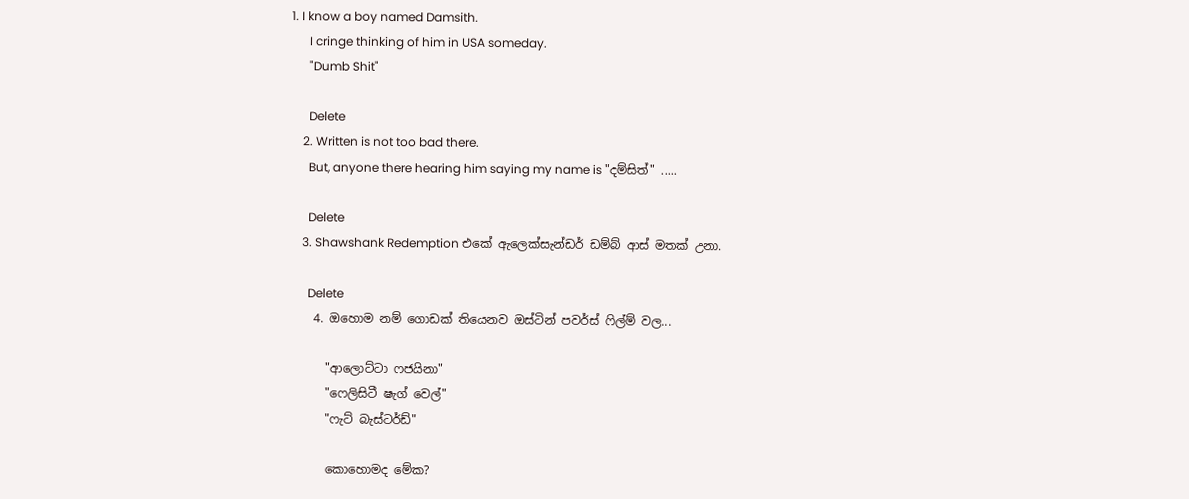1. I know a boy named Damsith.
      I cringe thinking of him in USA someday.
      "Dumb Shit"

      Delete
    2. Written is not too bad there.
      But, anyone there hearing him saying my name is "දම්සිත්" .....

      Delete
    3. Shawshank Redemption එකේ ඇලෙක්සැන්ඩර් ඩම්බ් ආස් මතක් උනා.

      Delete
    4. ඔහොම නම් ගොඩක් තියෙනව ඔස්ටින් පවර්ස් ෆිල්ම් වල...

      "ආලොට්ටා ෆජයිනා"
      "ෆෙලිසිටී ෂැග් වෙල්"
      "ෆැට් බැස්ටර්ඩ්"

      කොහොමද මේක?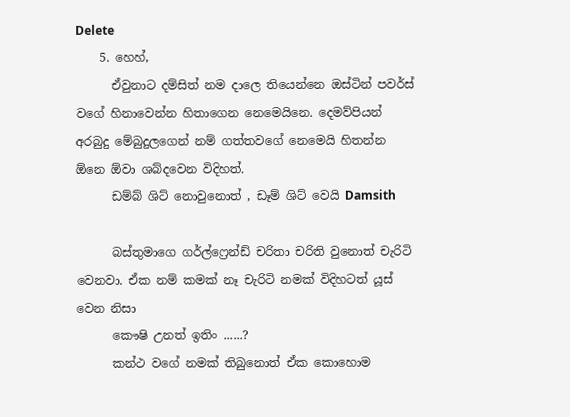Delete
    5. හෙහ්,
      ඒවුනාට දම්සිත් නම දාලෙ තියෙන්නෙ ඔස්ටින් පවර්ස් වගේ හිනාවෙන්න හිතාගෙන නෙමෙයිනෙ. දෙමව්පියන් අරබුදු මේබුදුලගෙන් නම් ගත්තවගේ නෙමෙයි හිතන්න ඕනෙ ඕවා ශබ්දවෙන විදිහත්.
      ඩම්බ් ශිට් නොවුනොත් , ඩෑම් ශිට් වෙයි Damsith

      බස්තුමාගෙ ගර්ල්ෆ්‍රෙන්ඩ් චරිතා චරිති වුනොත් චැරිටි වෙනවා. ඒක නම් කමක් නෑ චැරිටි නමක් විදිහටත් යූස් වෙන නිසා
      කෞෂි උනත් ඉතිං ......?
      කන්ථ වගේ නමක් තිබුනොත් ඒක කොහොම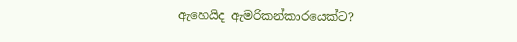ඇහෙයිද ඇමරිකන්කාරයෙක්ට?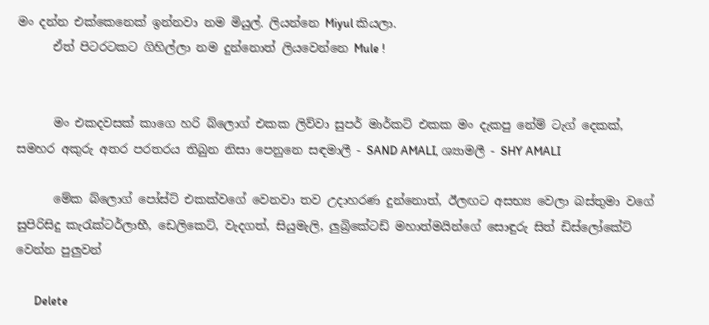මං දන්න එක්කෙනෙක් ඉන්නවා නම මියුල්. ලියන්නෙ Miyul කියලා.
      ඒත් පිටරටකට ගිහිල්ලා නම දුන්නොත් ලියවෙන්නෙ Mule !


      මං එකදවසක් කාගෙ හරි බ්ලොග් එකක ලිව්වා සුපර් මාර්කට් එකක මං දැකපු නේම් ටැග් දෙකක්, සමහර අකුරු අතර පරතරය තිබුන නිසා පෙනුනෙ සඳමාලී - SAND AMALI, ශ්‍යාමලී - SHY AMALI

      මේක බ්ලොග් පෝස්ට් එකක්වගේ වෙනවා තව උදාහරණ දුන්නොත්, ඊලඟට අසභ්‍ය වෙලා බස්තුමා වගේ සුපිරිසිදු කැරැක්ටර්ලාභී, ඩෙලිකෙට්, වැදගත්, සියුමැලි, ලුබ්‍රිකේටඩ් මහාත්මයින්ගේ සොඳුරු සිත් ඩිස්ලෝකේට් වෙන්න පුලුවන්

      Delete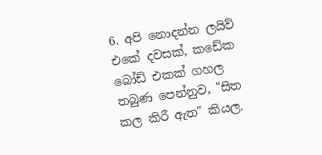6. අපි නොදන්න ලයිව් එකේ දවසක්, ක‌ඩේක බෝඩ් එකක් ගහල තබුණ පෙන්නුව, "සිත කල කිරී ඇත" කියල.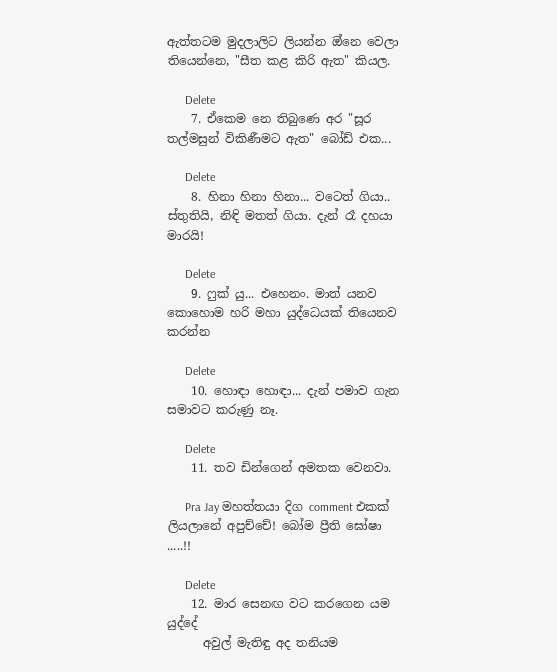ඇත්තටම මුදලාලිට ලියන්න ඔ්නෙ වෙලා තියෙන්නෙ, "සීත කළ කිරි ඇත" කියල.

      Delete
    7. ඒකෙම නෙ තිබුණෙ අර "සූර තල්මසුන් විකිණීමට ඇත" බෝඩ් එක...

      Delete
    8. හිනා හිනා හිනා... වටෙත් ගියා.. ස්තුතියි, නිඳි මතත් ගියා. දැන් රෑ දහයා මාරයි!

      Delete
    9. ෆුක් යු... එහෙනං. මාත් යනව කොහොම හරි මහා යුද්ධෙයක් තියෙනව කරන්න

      Delete
    10. හොඳා හොඳා... දැන් පමාව ගැන සමාවට කරුණු නෑ.

      Delete
    11. තව ඩින්ගෙන් අමතක වෙනවා.

      Pra Jay මහත්තයා දිග comment එකක් ලියලානේ අපුච්චේ! බෝම ප්‍රීති ඝෝෂා .....!!

      Delete
    12. මාර සෙනඟ වට කරගෙන යම යුද්දේ
      අවුල් මැතිඳු අද තනියම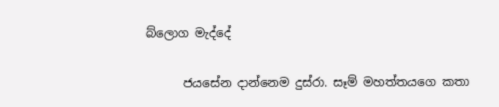බ්ලොග මැද්දේ

      ජයසේන දාන්නෙම දුස්රා. සෑම් මහත්තයගෙ කතා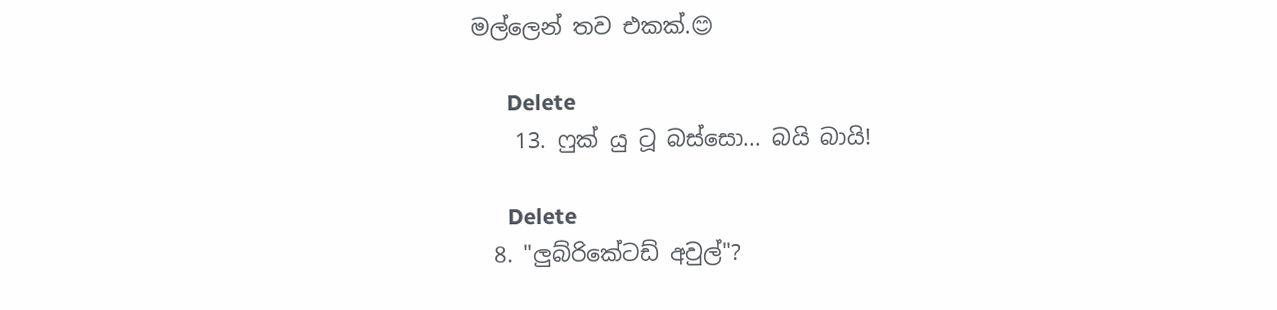මල්ලෙන් තව එකක්.😊

      Delete
    13. ෆුක් යු ටූ බස්සො... බයි බායි!

      Delete
  8. "ලුබ්රිකේටඩ් අවුල්"?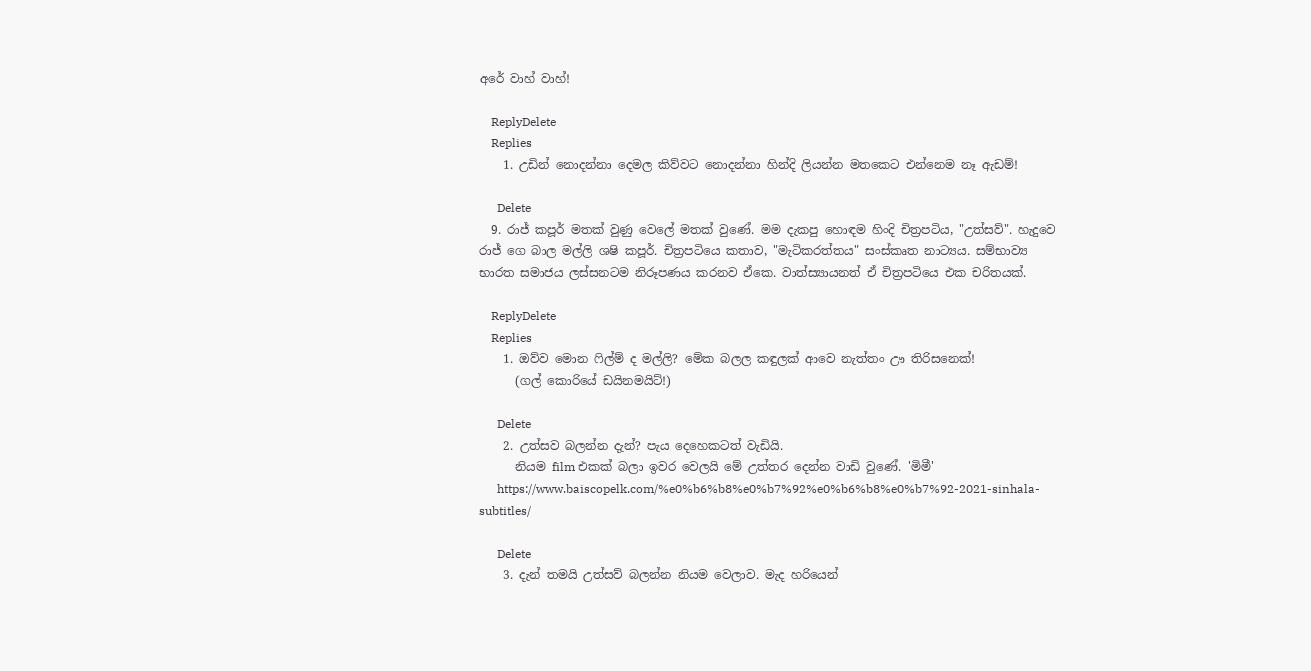අරේ වාහ් වාහ්!

    ReplyDelete
    Replies
    1. උඩින් නොදන්නා දෙමල කිව්වට නොදන්නා හින්දි ලියන්න මතකෙට එන්නෙම නෑ ඇඩම්!

      Delete
  9. රාජ් කපූර් මතක් වුණු වෙලේ මතක් වුණේ. මම දැකපු හොඳම හිංදි චිත්‍රපටිය, "උත්සව්". හැදුවෙ රාජ් ගෙ බාල මල්ලි ශෂි කපූර්. චිත්‍රපටියෙ කතාව, "මැටිකරත්තය" සංස්කෘත නාට්‍යය. සම්භාව්‍ය භාරත සමාජය ලස්සනටම නිරූපණය කරනව ඒකෙ. වාත්ස්‍යායනත් ඒ චිත්‍රපටියෙ එක චරිතයක්.

    ReplyDelete
    Replies
    1. ඔව්ව මොන ෆිල්ම් ද මල්ලි? මේක බලල කඳුලක් ආවෙ නැත්තං ‌ඌ තිරිසනෙක්!
      (ගල් කොරියේ ඩයිනමයිට්!)

      Delete
    2. උත්සව බලන්න දැන්? පැය දෙහෙකටත් වැඩියි.
      නියම film එකක් බලා ඉවර වෙලයි මේ උත්තර දෙන්න වාඩි වුණේ. 'මිමී'
      https://www.baiscopelk.com/%e0%b6%b8%e0%b7%92%e0%b6%b8%e0%b7%92-2021-sinhala-subtitles/

      Delete
    3. දැන් තමයි උත්සව් බලන්න නියම වෙලාව. මැද හරියෙන්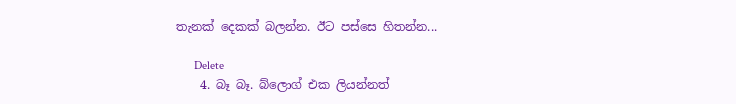තැනක් දෙකක් බලන්න. ඊට පස්සෙ හිතන්න...

      Delete
    4. බෑ බෑ. බ්ලොග් එක ලියන්නත්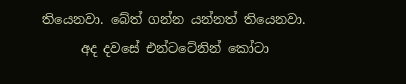තියෙනවා. බේත් ගන්න යන්නත් තියෙනවා.
      අද දවසේ එන්ටටේනින් කෝටා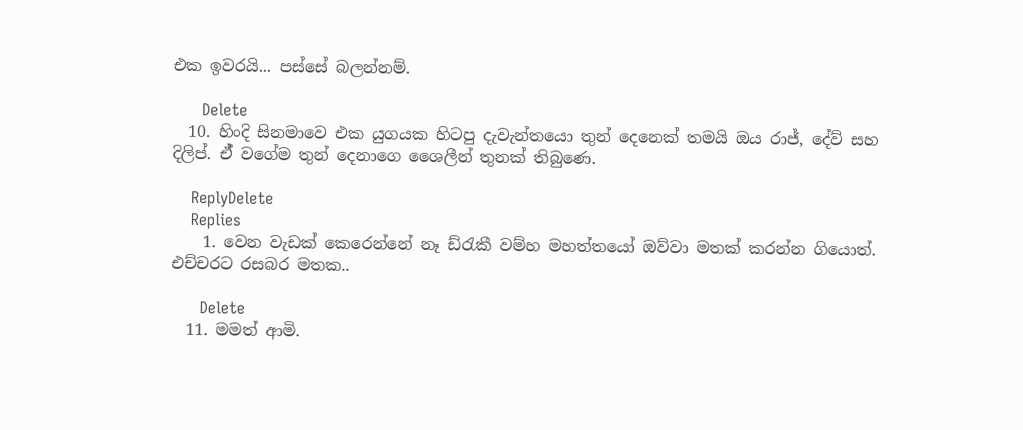එක ඉවරයි... පස්සේ බලන්නම්.

      Delete
  10. හිංදි සිනමාවෙ එක යුගයක හිටපු දැවැන්තයො තුන් දෙනෙක් තමයි ඔය රාජ්, දේව් සහ දිලිප්. ඒ් වගේම තුන් දෙනාගෙ ශෛලීන් තුනක් තිබුණෙ.

    ReplyDelete
    Replies
    1. වෙන වැඩක් කෙරෙන්නේ නෑ ඩ්රැකී වම්හ මහත්තයෝ ඔව්වා මතක් කරන්න ගියොත්. එච්චරට රසබර මතක..

      Delete
  11. මමත් ආමි.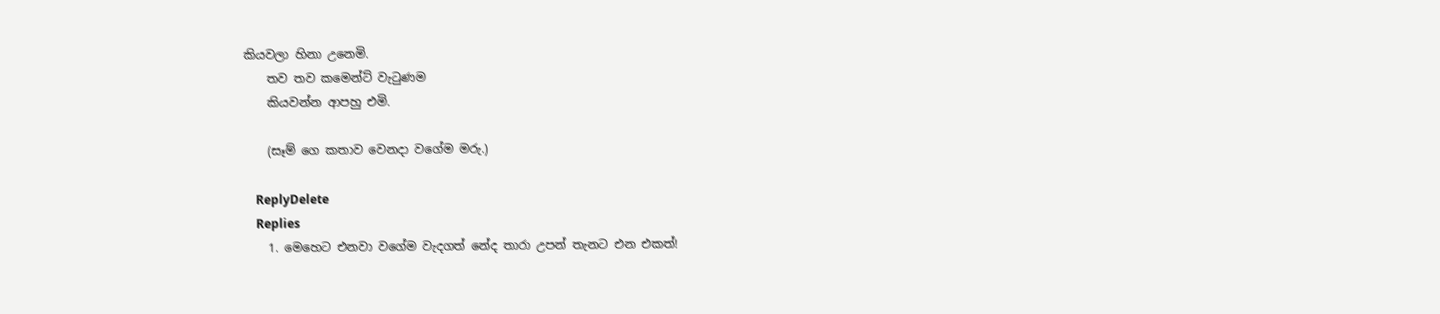කියවලා හිනා උනෙමි.
    තව තව කමෙන්ට් වැටුණම
    කියවන්න ආපහු එමි.

    (සෑම් ගෙ කතාව වෙනදා වගේම මරු.)

    ReplyDelete
    Replies
    1. මෙහෙට එනවා වගේම වැදගත් නේද තාරා උපන් තැනට එන එකත්!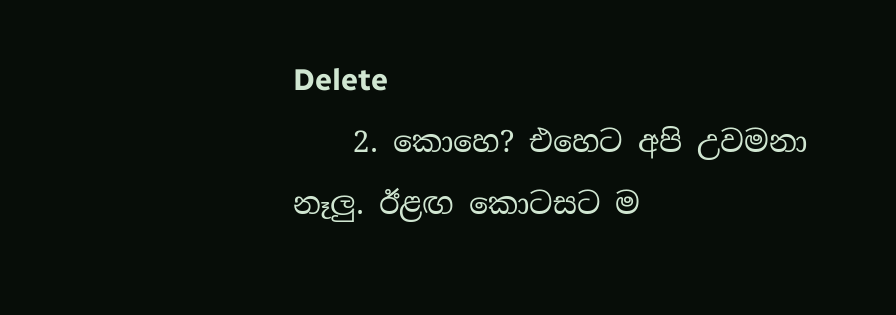Delete
    2. කොහෙ? එහෙට අපි උවමනා නෑලු. ඊළඟ කොටසට ම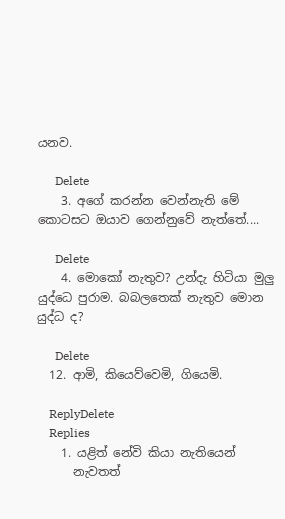යනව.

      Delete
    3. අගේ කරන්න වෙන්නැති මේ කොටසට ඔයාව ගෙන්නුවේ නැත්තේ....

      Delete
    4. මොකෝ නැතුව? උන්දැ හිටියා මුලු යුද්ධෙ පුරාම. බබලතෙක් නැතුව මොන යුද්ධ ද?

      Delete
  12. ආමි, කියෙව්වෙමි, ගියෙමි.

    ReplyDelete
    Replies
    1. යළිත් නේවි කියා නැතියෙන්
      නැවතත්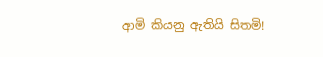ආමි කියනු ඇතියි සිතමි!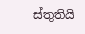ස්තුතියි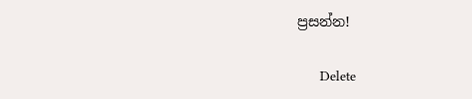ප්‍රසන්න!

      Delete